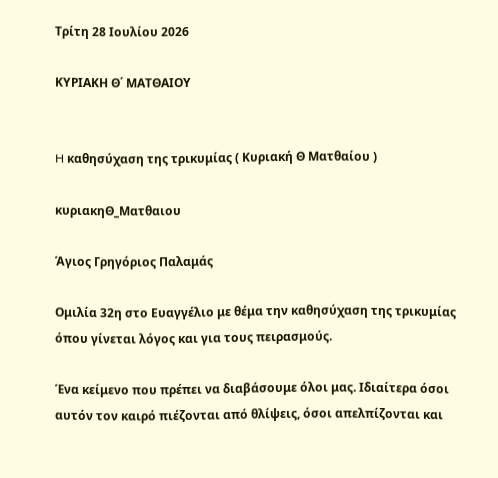Τρίτη 28 Ιουλίου 2026

ΚΥΡΙΑΚΗ Θ΄ ΜΑΤΘΑΙΟΥ


H καθησύχαση της τρικυμίας ( Κυριακή Θ Ματθαίου )

κυριακηΘ_Ματθαιου

Άγιος Γρηγόριος Παλαμάς

Ομιλία 32η στο Ευαγγέλιο με θέμα την καθησύχαση της τρικυμίας όπου γίνεται λόγος και για τους πειρασμούς.

Ένα κείμενο που πρέπει να διαβάσουμε όλοι μας. Ιδιαίτερα όσοι αυτόν τον καιρό πιέζονται από θλίψεις, όσοι απελπίζονται και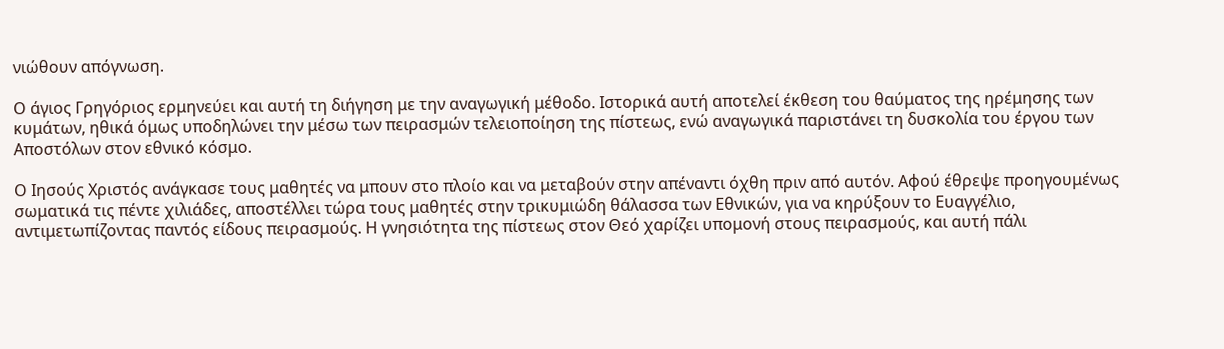νιώθουν απόγνωση.

Ο άγιος Γρηγόριος ερμηνεύει και αυτή τη διήγηση με την αναγωγική μέθοδο. Ιστορικά αυτή αποτελεί έκθεση του θαύματος της ηρέμησης των κυμάτων, ηθικά όμως υποδηλώνει την μέσω των πειρασμών τελειοποίηση της πίστεως, ενώ αναγωγικά παριστάνει τη δυσκολία του έργου των Αποστόλων στον εθνικό κόσμο.

Ο Ιησούς Χριστός ανάγκασε τους μαθητές να μπουν στο πλοίο και να μεταβούν στην απέναντι όχθη πριν από αυτόν. Αφού έθρεψε προηγουμένως σωματικά τις πέντε χιλιάδες, αποστέλλει τώρα τους μαθητές στην τρικυμιώδη θάλασσα των Εθνικών, για να κηρύξουν το Ευαγγέλιο, αντιμετωπίζοντας παντός είδους πειρασμούς. Η γνησιότητα της πίστεως στον Θεό χαρίζει υπομονή στους πειρασμούς, και αυτή πάλι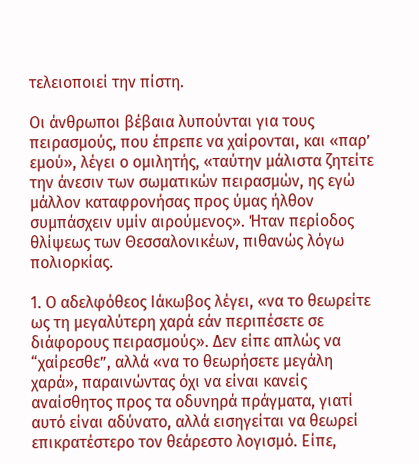τελειοποιεί την πίστη.

Οι άνθρωποι βέβαια λυπούνται για τους πειρασμούς, που έπρεπε να χαίρονται, και «παρ’ εμού», λέγει ο ομιλητής, «ταύτην μάλιστα ζητείτε την άνεσιν των σωματικών πειρασμών, ης εγώ μάλλον καταφρονήσας προς ύμας ήλθον συμπάσχειν υμίν αιρούμενος». Ήταν περίοδος θλίψεως των Θεσσαλονικέων, πιθανώς λόγω πολιορκίας.

1. Ο αδελφόθεος Ιάκωβος λέγει, «να το θεωρείτε ως τη μεγαλύτερη χαρά εάν περιπέσετε σε διάφορους πειρασμούς». Δεν είπε απλώς να “χαίρεσθε”, αλλά «να το θεωρήσετε μεγάλη χαρά», παραινώντας όχι να είναι κανείς αναίσθητος προς τα οδυνηρά πράγματα, γιατί αυτό είναι αδύνατο, αλλά εισηγείται να θεωρεί επικρατέστερο τον θεάρεστο λογισμό. Είπε,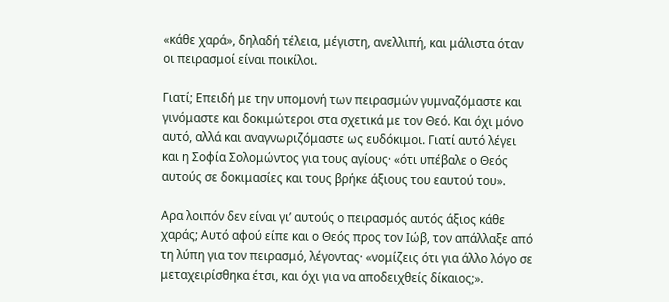«κάθε χαρά», δηλαδή τέλεια, μέγιστη, ανελλιπή, και μάλιστα όταν οι πειρασμοί είναι ποικίλοι.

Γιατί; Επειδή με την υπομονή των πειρασμών γυμναζόμαστε και γινόμαστε και δοκιμώτεροι στα σχετικά με τον Θεό. Και όχι μόνο αυτό, αλλά και αναγνωριζόμαστε ως ευδόκιμοι. Γιατί αυτό λέγει και η Σοφία Σολομώντος για τους αγίους· «ότι υπέβαλε ο Θεός αυτούς σε δοκιμασίες και τους βρήκε άξιους του εαυτού του».

Αρα λοιπόν δεν είναι γι’ αυτούς ο πειρασμός αυτός άξιος κάθε χαράς; Αυτό αφού είπε και ο Θεός προς τον Ιώβ, τον απάλλαξε από τη λύπη για τον πειρασμό, λέγοντας· «νομίζεις ότι για άλλο λόγο σε μεταχειρίσθηκα έτσι, και όχι για να αποδειχθείς δίκαιος;».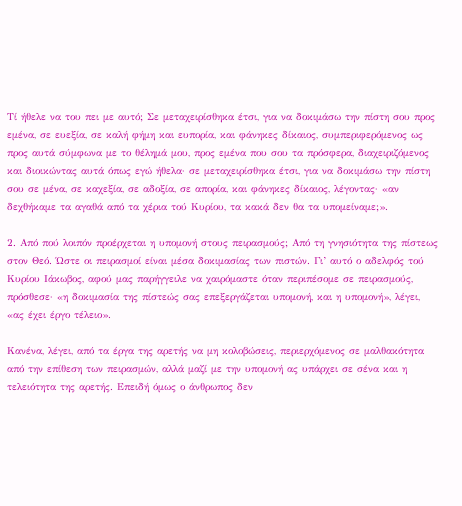Τί ήθελε να του πει με αυτό; Σε μεταχειρίσθηκα έτσι, για να δοκιμάσω την πίστη σου προς εμένα, σε ευεξία, σε καλή φήμη και ευπορία, και φάνηκες δίκαιος, συμπεριφερόμενος ως προς αυτά σύμφωνα με το θέλημά μου, προς εμένα που σου τα πρόσφερα, διαχειριζόμενος και διοικώντας αυτά όπως εγώ ήθελα· σε μεταχειρίσθηκα έτσι, για να δοκιμάσω την πίστη σου σε μένα, σε καχεξία, σε αδοξία, σε απορία, και φάνηκες δίκαιος, λέγοντας· «αν δεχθήκαμε τα αγαθά από τα χέρια τού Κυρίου, τα κακά δεν θα τα υπομείναμε;».

2. Από πού λοιπόν προέρχεται η υπομονή στους πειρασμούς; Από τη γνησιότητα της πίστεως στον Θεό. Ώστε οι πειρασμοί είναι μέσα δοκιμασίας των πιστών. Γι’ αυτό ο αδελφός τού Κυρίου Ιάκωβος, αφού μας παρήγγειλε να χαιρόμαστε όταν περιπέσομε σε πειρασμούς, πρόσθεσε· «η δοκιμασία της πίστεώς σας επεξεργάζεται υπομονή, και η υπομονή», λέγει, «ας έχει έργο τέλειο».

Κανένα, λέγει, από τα έργα της αρετής να μη κολοβώσεις, περιερχόμενος σε μαλθακότητα από την επίθεση των πειρασμών, αλλά μαζί με την υπομονή ας υπάρχει σε σένα και η τελειότητα της αρετής. Επειδή όμως ο άνθρωπος δεν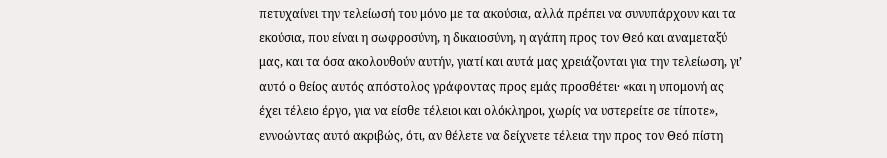πετυχαίνει την τελείωσή του μόνο με τα ακούσια, αλλά πρέπει να συνυπάρχουν και τα εκούσια, που είναι η σωφροσύνη, η δικαιοσύνη, η αγάπη προς τον Θεό και αναμεταξύ μας, και τα όσα ακολουθούν αυτήν, γιατί και αυτά μας χρειάζονται για την τελείωση, γι’ αυτό ο θείος αυτός απόστολος γράφοντας προς εμάς προσθέτει· «και η υπομονή ας έχει τέλειο έργο, για να είσθε τέλειοι και ολόκληροι, χωρίς να υστερείτε σε τίποτε», εννοώντας αυτό ακριβώς, ότι, αν θέλετε να δείχνετε τέλεια την προς τον Θεό πίστη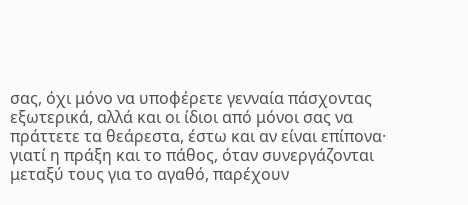σας, όχι μόνο να υποφέρετε γενναία πάσχοντας εξωτερικά, αλλά και οι ίδιοι από μόνοι σας να πράττετε τα θεάρεστα, έστω και αν είναι επίπονα· γιατί η πράξη και το πάθος, όταν συνεργάζονται μεταξύ τους για το αγαθό, παρέχουν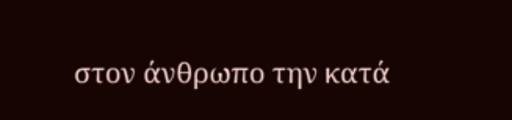στον άνθρωπο την κατά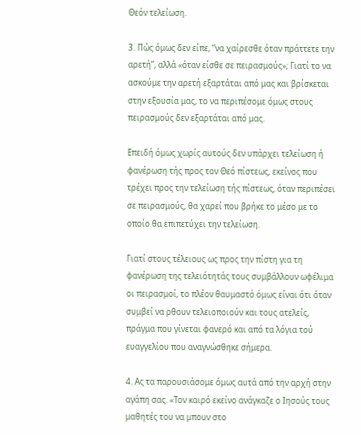Θεόν τελείωση.

3. Πώς όμως δεν είπε, “να χαίρεσθε όταν πράττετε την αρετή”, αλλά «όταν είσθε σε πειρασμούς»; Γιατί το να ασκούμε την αρετή εξαρτάται από μας και βρίσκεται στην εξουσία μας, το να περιπέσομε όμως στους πειρασμούς δεν εξαρτάται από μας.

Επειδή όμως χωρίς αυτούς δεν υπάρχει τελείωση ή φανέρωση τής προς τον Θεό πίστεως, εκείνος που τρέχει προς την τελείωση τής πίστεως, όταν περιπέσει σε πειρασμούς, θα χαρεί που βρήκε το μέσο με το οποίο θα επιπετύχει την τελείωση.

Γιατί στους τέλειους ως προς την πίστη για τη φανέρωση της τελειότητάς τους συμβάλλουν ωφέλιμα οι πειρασμοί, το πλέον θαυμαστό όμως είναι ότι όταν συμβεί να ρθουν τελειοποιούν και τους ατελείς, πράγμα που γίνεται φανερό και από τα λόγια τού ευαγγελίου που αναγνώσθηκε σήμερα.

4. Ας τα παρουσιάσομε όμως αυτά από την αρχή στην αγάπη σας. «Τον καιρό εκείνο ανάγκαζε ο Ιησούς τους μαθητές του να μπουν στο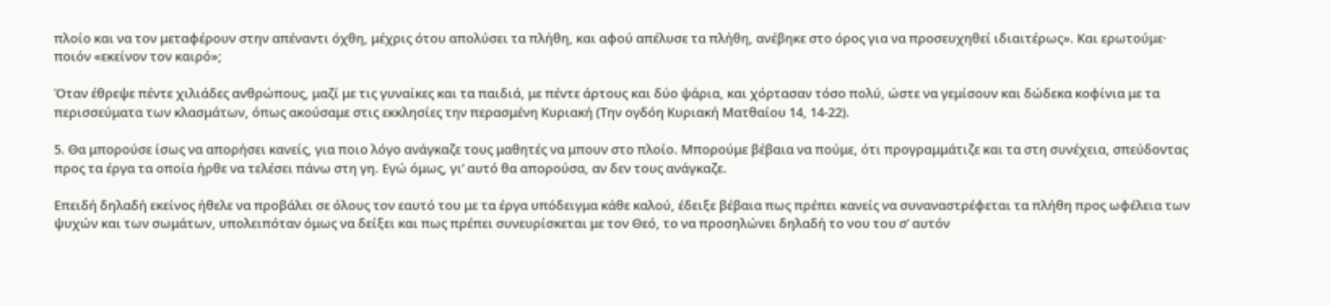πλοίο και να τον μεταφέρουν στην απέναντι όχθη, μέχρις ότου απολύσει τα πλήθη, και αφού απέλυσε τα πλήθη, ανέβηκε στο όρος για να προσευχηθεί ιδιαιτέρως». Και ερωτούμε· ποιόν «εκείνον τον καιρό»;

Όταν έθρεψε πέντε χιλιάδες ανθρώπους, μαζί με τις γυναίκες και τα παιδιά, με πέντε άρτους και δύο ψάρια, και χόρτασαν τόσο πολύ, ώστε να γεμίσουν και δώδεκα κοφίνια με τα περισσεύματα των κλασμάτων, όπως ακούσαμε στις εκκλησίες την περασμένη Κυριακή (Την ογδόη Κυριακή Ματθαίου 14, 14-22).

5. Θα μπορούσε ίσως να απορήσει κανείς, για ποιο λόγο ανάγκαζε τους μαθητές να μπουν στο πλοίο. Μπορούμε βέβαια να πούμε, ότι προγραμμάτιζε και τα στη συνέχεια, σπεύδοντας προς τα έργα τα οποία ήρθε να τελέσει πάνω στη γη. Εγώ όμως, γι’ αυτό θα απορούσα, αν δεν τους ανάγκαζε.

Επειδή δηλαδή εκείνος ήθελε να προβάλει σε όλους τον εαυτό του με τα έργα υπόδειγμα κάθε καλού, έδειξε βέβαια πως πρέπει κανείς να συναναστρέφεται τα πλήθη προς ωφέλεια των ψυχών και των σωμάτων, υπολειπόταν όμως να δείξει και πως πρέπει συνευρίσκεται με τον Θεό, το να προσηλώνει δηλαδή το νου του σ’ αυτόν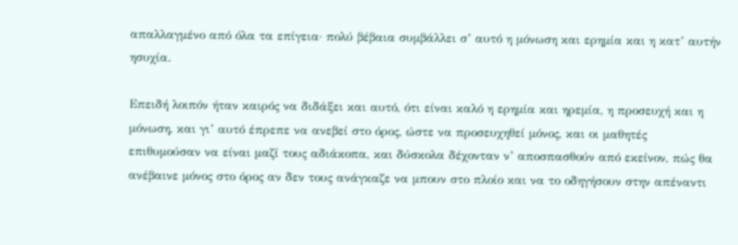απαλλαγμένο από όλα τα επίγεια· πολύ βέβαια συμβάλλει σ’ αυτό η μόνωση και ερημία και η κατ’ αυτήν ησυχία.

Επειδή λοιπόν ήταν καιρός να διδάξει και αυτό, ότι είναι καλό η ερημία και ηρεμία, η προσευχή και η μόνωση, και γι’ αυτό έπρεπε να ανεβεί στο όρος, ώστε να προσευχηθεί μόνος, και οι μαθητές επιθυμούσαν να είναι μαζί τους αδιάκοπα, και δύσκολα δέχονταν ν’ αποσπασθούν από εκείνον, πώς θα ανέβαινε μόνος στο όρος αν δεν τους ανάγκαζε να μπουν στο πλοίο και να το οδηγήσουν στην απέναντι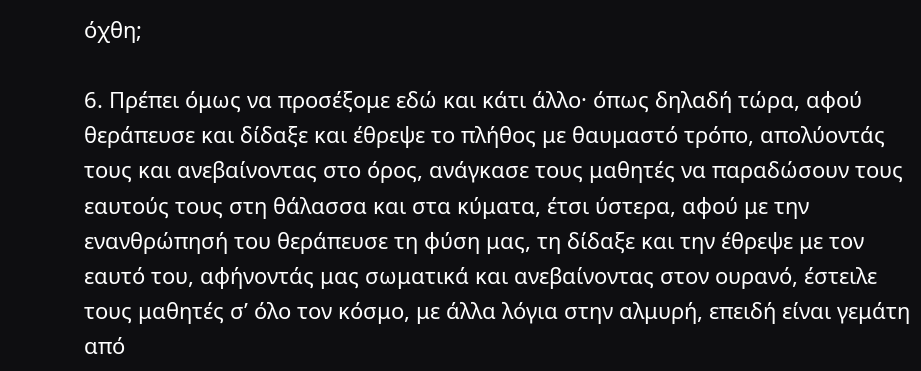όχθη;

6. Πρέπει όμως να προσέξομε εδώ και κάτι άλλο· όπως δηλαδή τώρα, αφού θεράπευσε και δίδαξε και έθρεψε το πλήθος με θαυμαστό τρόπο, απολύοντάς τους και ανεβαίνοντας στο όρος, ανάγκασε τους μαθητές να παραδώσουν τους εαυτούς τους στη θάλασσα και στα κύματα, έτσι ύστερα, αφού με την ενανθρώπησή του θεράπευσε τη φύση μας, τη δίδαξε και την έθρεψε με τον εαυτό του, αφήνοντάς μας σωματικά και ανεβαίνοντας στον ουρανό, έστειλε τους μαθητές σ’ όλο τον κόσμο, με άλλα λόγια στην αλμυρή, επειδή είναι γεμάτη από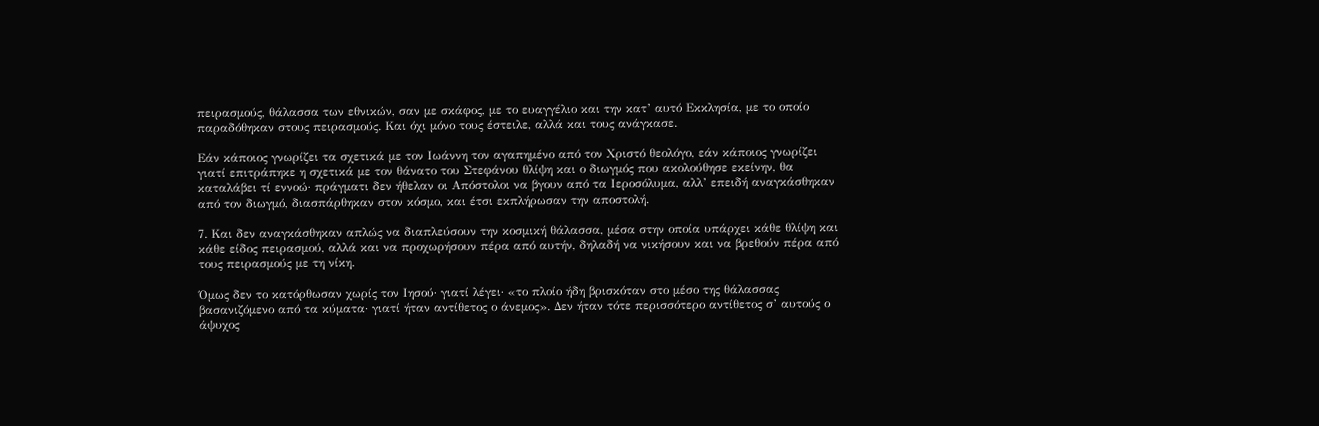πειρασμούς, θάλασσα των εθνικών, σαν με σκάφος, με το ευαγγέλιο και την κατ’ αυτό Εκκλησία, με το οποίο παραδόθηκαν στους πειρασμούς. Και όχι μόνο τους έστειλε, αλλά και τους ανάγκασε.

Εάν κάποιος γνωρίζει τα σχετικά με τον Ιωάννη τον αγαπημένο από τον Χριστό θεολόγο, εάν κάποιος γνωρίζει γιατί επιτράπηκε η σχετικά με τον θάνατο του Στεφάνου θλίψη και ο διωγμός που ακολούθησε εκείνην, θα καταλάβει τί εννοώ· πράγματι δεν ήθελαν οι Απόστολοι να βγουν από τα Ιεροσόλυμα, αλλ’ επειδή αναγκάσθηκαν από τον διωγμό, διασπάρθηκαν στον κόσμο, και έτσι εκπλήρωσαν την αποστολή.

7. Και δεν αναγκάσθηκαν απλώς να διαπλεύσουν την κοσμική θάλασσα, μέσα στην οποία υπάρχει κάθε θλίψη και κάθε είδος πειρασμού, αλλά και να προχωρήσουν πέρα από αυτήν, δηλαδή να νικήσουν και να βρεθούν πέρα από τους πειρασμούς με τη νίκη.

Όμως δεν το κατόρθωσαν χωρίς τον Ιησού· γιατί λέγει· «το πλοίο ήδη βρισκόταν στο μέσο της θάλασσας βασανιζόμενο από τα κύματα· γιατί ήταν αντίθετος ο άνεμος». Δεν ήταν τότε περισσότερο αντίθετος σ’ αυτούς ο άψυχος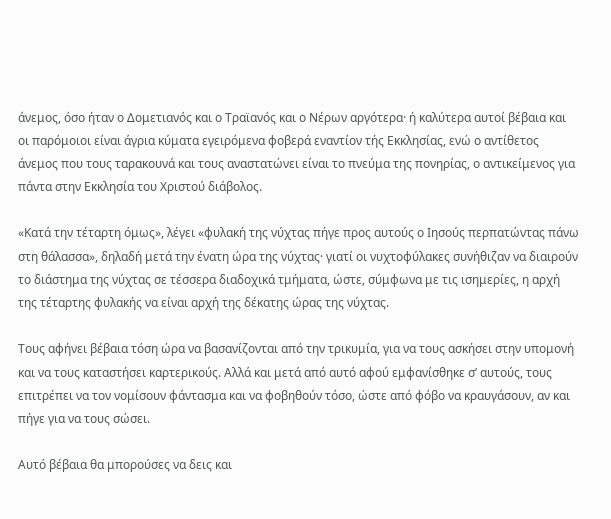άνεμος, όσο ήταν ο Δομετιανός και ο Τραϊανός και ο Νέρων αργότερα· ή καλύτερα αυτοί βέβαια και οι παρόμοιοι είναι άγρια κύματα εγειρόμενα φοβερά εναντίον τής Εκκλησίας, ενώ ο αντίθετος άνεμος που τους ταρακουνά και τους αναστατώνει είναι το πνεύμα της πονηρίας, ο αντικείμενος για πάντα στην Εκκλησία του Χριστού διάβολος.

«Κατά την τέταρτη όμως», λέγει «φυλακή της νύχτας πήγε προς αυτούς ο Ιησούς περπατώντας πάνω στη θάλασσα», δηλαδή μετά την ένατη ώρα της νύχτας· γιατί οι νυχτοφύλακες συνήθιζαν να διαιρούν το διάστημα της νύχτας σε τέσσερα διαδοχικά τμήματα, ώστε, σύμφωνα με τις ισημερίες, η αρχή της τέταρτης φυλακής να είναι αρχή της δέκατης ώρας της νύχτας.

Τους αφήνει βέβαια τόση ώρα να βασανίζονται από την τρικυμία, για να τους ασκήσει στην υπομονή και να τους καταστήσει καρτερικούς. Αλλά και μετά από αυτό αφού εμφανίσθηκε σ’ αυτούς, τους επιτρέπει να τον νομίσουν φάντασμα και να φοβηθούν τόσο, ώστε από φόβο να κραυγάσουν, αν και πήγε για να τους σώσει.

Αυτό βέβαια θα μπορούσες να δεις και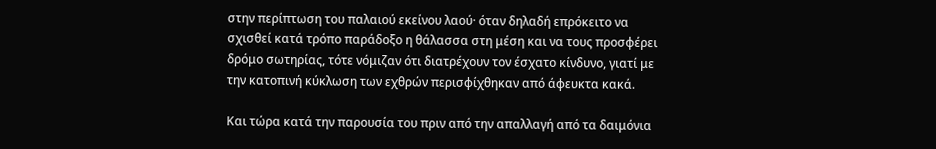στην περίπτωση του παλαιού εκείνου λαού· όταν δηλαδή επρόκειτο να σχισθεί κατά τρόπο παράδοξο η θάλασσα στη μέση και να τους προσφέρει δρόμο σωτηρίας, τότε νόμιζαν ότι διατρέχουν τον έσχατο κίνδυνο, γιατί με την κατοπινή κύκλωση των εχθρών περισφίχθηκαν από άφευκτα κακά.

Και τώρα κατά την παρουσία του πριν από την απαλλαγή από τα δαιμόνια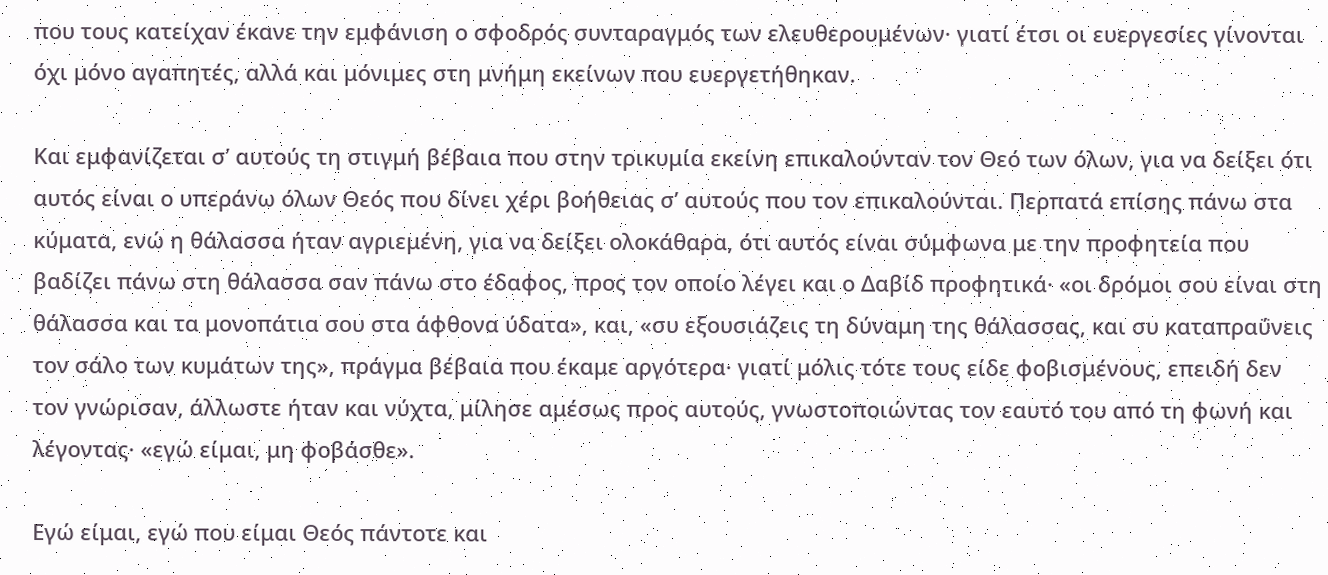που τους κατείχαν έκανε την εμφάνιση ο σφοδρός συνταραγμός των ελευθερουμένων· γιατί έτσι οι ευεργεσίες γίνονται όχι μόνο αγαπητές, αλλά και μόνιμες στη μνήμη εκείνων που ευεργετήθηκαν.

Και εμφανίζεται σ’ αυτούς τη στιγμή βέβαια που στην τρικυμία εκείνη επικαλούνταν τον Θεό των όλων, για να δείξει ότι αυτός είναι ο υπεράνω όλων Θεός που δίνει χέρι βοήθειας σ’ αυτούς που τον επικαλούνται. Περπατά επίσης πάνω στα κύματα, ενώ η θάλασσα ήταν αγριεμένη, για να δείξει ολοκάθαρα, ότι αυτός είναι σύμφωνα με την προφητεία που βαδίζει πάνω στη θάλασσα σαν πάνω στο έδαφος, προς τον οποίο λέγει και ο Δαβίδ προφητικά· «οι δρόμοι σου είναι στη θάλασσα και τα μονοπάτια σου στα άφθονα ύδατα», και, «συ εξουσιάζεις τη δύναμη της θάλασσας, και συ καταπραΰνεις τον σάλο των κυμάτων της», πράγμα βέβαια που έκαμε αργότερα· γιατί μόλις τότε τους είδε φοβισμένους, επειδή δεν τον γνώρισαν, άλλωστε ήταν και νύχτα, μίλησε αμέσως προς αυτούς, γνωστοποιώντας τον εαυτό του από τη φωνή και λέγοντας· «εγώ είμαι, μη φοβάσθε».

Εγώ είμαι, εγώ που είμαι Θεός πάντοτε και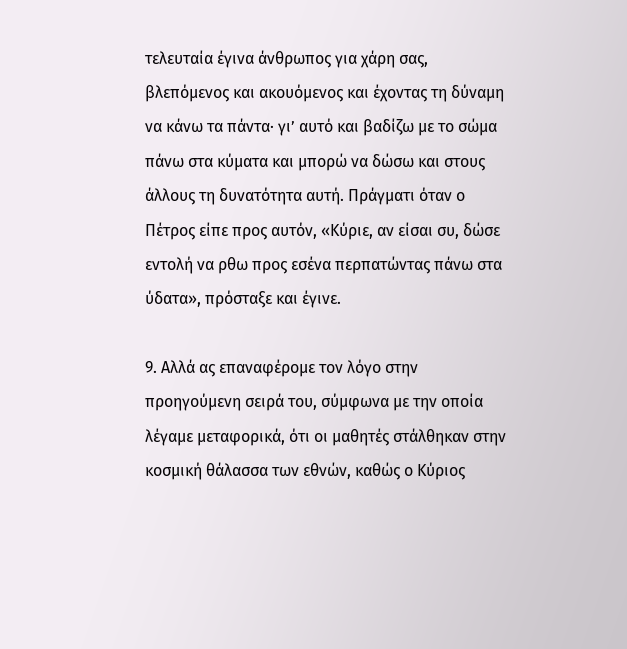τελευταία έγινα άνθρωπος για χάρη σας, βλεπόμενος και ακουόμενος και έχοντας τη δύναμη να κάνω τα πάντα· γι’ αυτό και βαδίζω με το σώμα πάνω στα κύματα και μπορώ να δώσω και στους άλλους τη δυνατότητα αυτή. Πράγματι όταν ο Πέτρος είπε προς αυτόν, «Κύριε, αν είσαι συ, δώσε εντολή να ρθω προς εσένα περπατώντας πάνω στα ύδατα», πρόσταξε και έγινε.

9. Αλλά ας επαναφέρομε τον λόγο στην προηγούμενη σειρά του, σύμφωνα με την οποία λέγαμε μεταφορικά, ότι οι μαθητές στάλθηκαν στην κοσμική θάλασσα των εθνών, καθώς ο Κύριος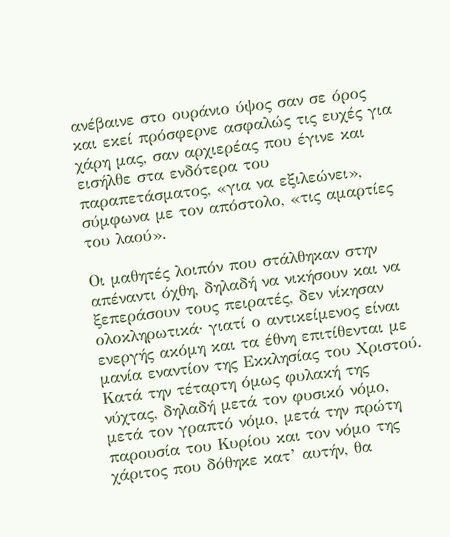ανέβαινε στο ουράνιο ύψος σαν σε όρος και εκεί πρόσφερνε ασφαλώς τις ευχές για χάρη μας, σαν αρχιερέας που έγινε και εισήλθε στα ενδότερα του παραπετάσματος, «για να εξιλεώνει», σύμφωνα με τον απόστολο, «τις αμαρτίες του λαού».

Οι μαθητές λοιπόν που στάλθηκαν στην απέναντι όχθη, δηλαδή να νικήσουν και να ξεπεράσουν τους πειρατές, δεν νίκησαν ολοκληρωτικά· γιατί ο αντικείμενος είναι ενεργής ακόμη και τα έθνη επιτίθενται με μανία εναντίον της Εκκλησίας του Χριστού. Κατά την τέταρτη όμως φυλακή της νύχτας, δηλαδή μετά τον φυσικό νόμο, μετά τον γραπτό νόμο, μετά την πρώτη παρουσία του Κυρίου και τον νόμο της χάριτος που δόθηκε κατ’ αυτήν, θα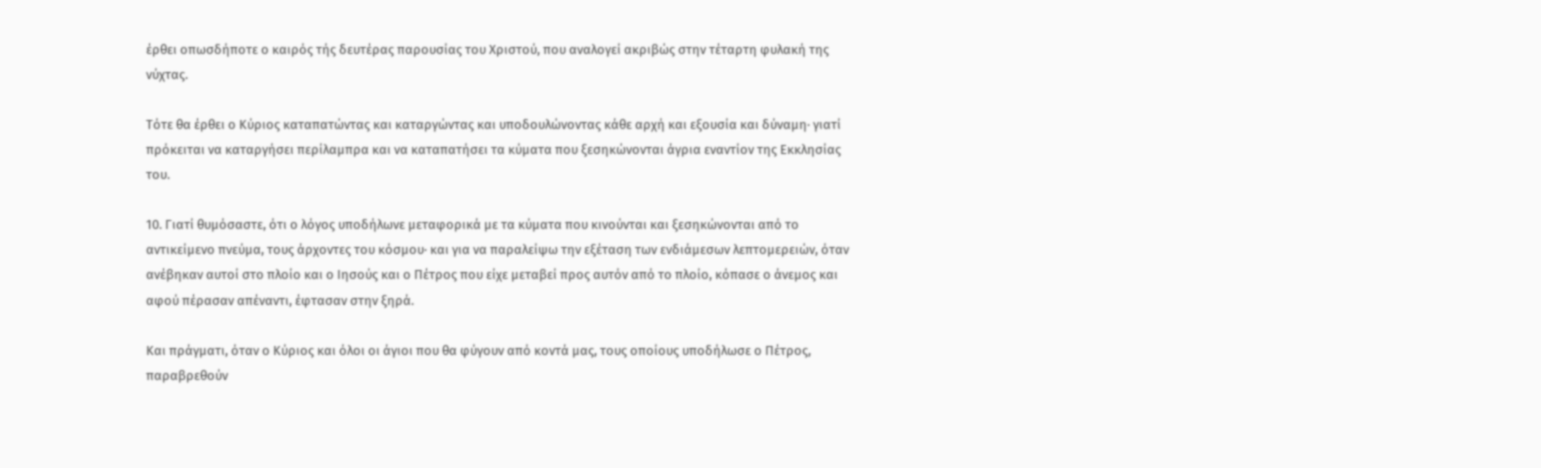έρθει οπωσδήποτε ο καιρός τής δευτέρας παρουσίας του Χριστού, που αναλογεί ακριβώς στην τέταρτη φυλακή της νύχτας.

Τότε θα έρθει ο Κύριος καταπατώντας και καταργώντας και υποδουλώνοντας κάθε αρχή και εξουσία και δύναμη· γιατί πρόκειται να καταργήσει περίλαμπρα και να καταπατήσει τα κύματα που ξεσηκώνονται άγρια εναντίον της Εκκλησίας του.

10. Γιατί θυμόσαστε, ότι ο λόγος υποδήλωνε μεταφορικά με τα κύματα που κινούνται και ξεσηκώνονται από το αντικείμενο πνεύμα, τους άρχοντες του κόσμου· και για να παραλείψω την εξέταση των ενδιάμεσων λεπτομερειών, όταν ανέβηκαν αυτοί στο πλοίο και ο Ιησούς και ο Πέτρος που είχε μεταβεί προς αυτόν από το πλοίο, κόπασε ο άνεμος και αφού πέρασαν απέναντι, έφτασαν στην ξηρά.

Και πράγματι, όταν ο Κύριος και όλοι οι άγιοι που θα φύγουν από κοντά μας, τους οποίους υποδήλωσε ο Πέτρος, παραβρεθούν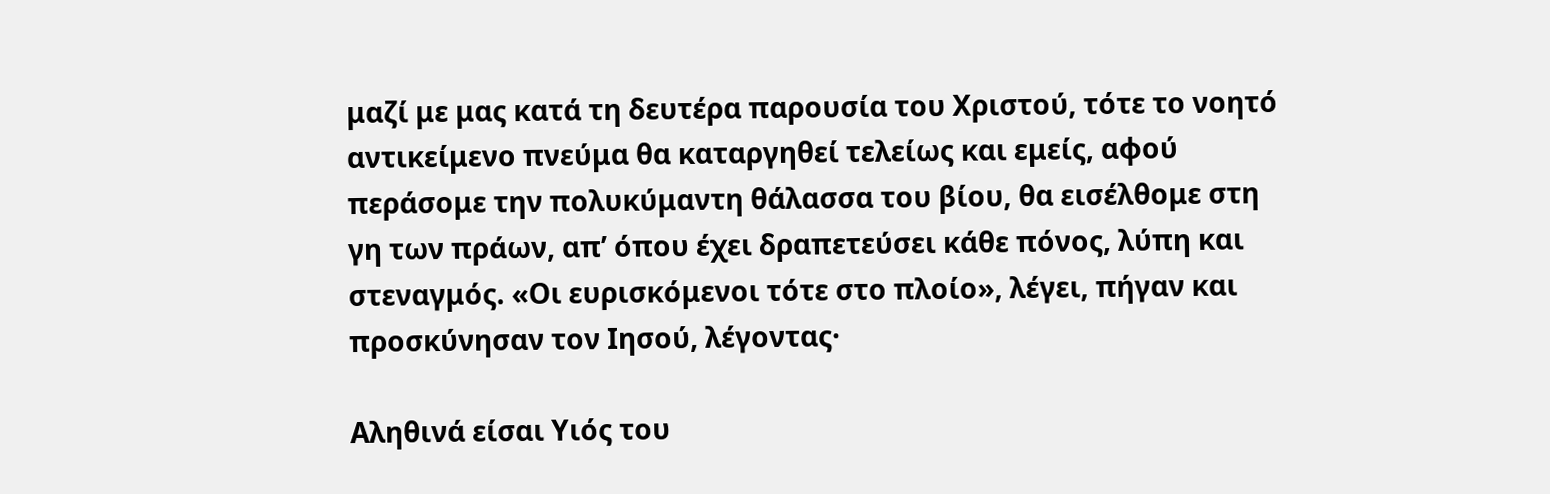μαζί με μας κατά τη δευτέρα παρουσία του Χριστού, τότε το νοητό αντικείμενο πνεύμα θα καταργηθεί τελείως και εμείς, αφού περάσομε την πολυκύμαντη θάλασσα του βίου, θα εισέλθομε στη γη των πράων, απ’ όπου έχει δραπετεύσει κάθε πόνος, λύπη και στεναγμός. «Οι ευρισκόμενοι τότε στο πλοίο», λέγει, πήγαν και προσκύνησαν τον Ιησού, λέγοντας·

Αληθινά είσαι Υιός του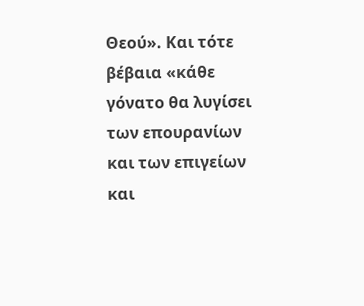Θεού». Και τότε βέβαια «κάθε γόνατο θα λυγίσει των επουρανίων και των επιγείων και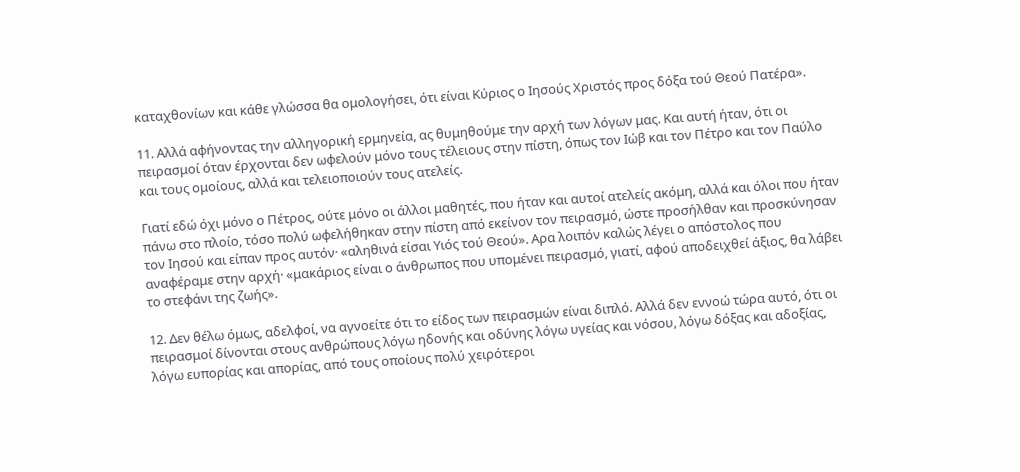καταχθονίων και κάθε γλώσσα θα ομολογήσει, ότι είναι Κύριος ο Ιησούς Χριστός προς δόξα τού Θεού Πατέρα».

11. Αλλά αφήνοντας την αλληγορική ερμηνεία, ας θυμηθούμε την αρχή των λόγων μας. Και αυτή ήταν, ότι οι πειρασμοί όταν έρχονται δεν ωφελούν μόνο τους τέλειους στην πίστη, όπως τον Ιώβ και τον Πέτρο και τον Παύλο και τους ομοίους, αλλά και τελειοποιούν τους ατελείς.

Γιατί εδώ όχι μόνο ο Πέτρος, ούτε μόνο οι άλλοι μαθητές, που ήταν και αυτοί ατελείς ακόμη, αλλά και όλοι που ήταν πάνω στο πλοίο, τόσο πολύ ωφελήθηκαν στην πίστη από εκείνον τον πειρασμό, ώστε προσήλθαν και προσκύνησαν τον Ιησού και είπαν προς αυτόν· «αληθινά είσαι Υιός τού Θεού». Αρα λοιπόν καλώς λέγει ο απόστολος που αναφέραμε στην αρχή· «μακάριος είναι ο άνθρωπος που υπομένει πειρασμό, γιατί, αφού αποδειχθεί άξιος, θα λάβει το στεφάνι της ζωής».

12. Δεν θέλω όμως, αδελφοί, να αγνοείτε ότι το είδος των πειρασμών είναι διπλό. Αλλά δεν εννοώ τώρα αυτό, ότι οι πειρασμοί δίνονται στους ανθρώπους λόγω ηδονής και οδύνης λόγω υγείας και νόσου, λόγω δόξας και αδοξίας, λόγω ευπορίας και απορίας, από τους οποίους πολύ χειρότεροι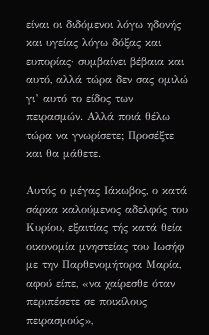είναι οι διδόμενοι λόγω ηδονής και υγείας λόγω δόξας και ευπορίας· συμβαίνει βέβαια και αυτό, αλλά τώρα δεν σας ομιλώ γι’ αυτό το είδος των πειρασμών. Αλλά ποιά θέλω τώρα να γνωρίσετε; Προσέξτε και θα μάθετε.

Αυτός ο μέγας Ιάκωβος, ο κατά σάρκα καλούμενος αδελφός του Κυρίου, εξαιτίας τής κατά θεία οικονομία μνηστείας του Ιωσήφ με την Παρθενομήτορα Μαρία, αφού είπε, «να χαίρεσθε όταν περιπέσετε σε ποικίλους πειρασμούς»,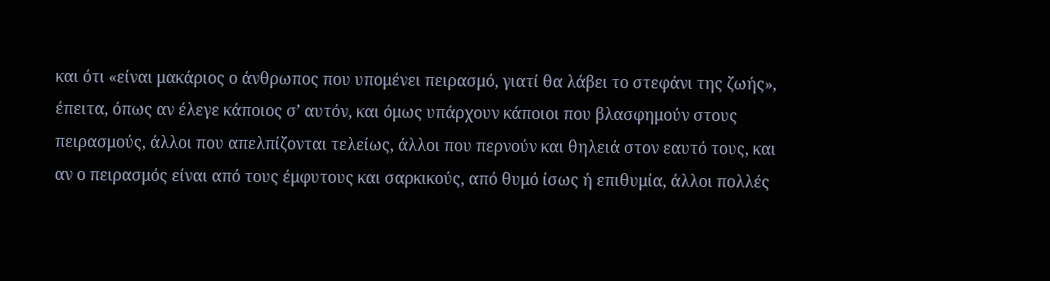και ότι «είναι μακάριος ο άνθρωπος που υπομένει πειρασμό, γιατί θα λάβει το στεφάνι της ζωής», έπειτα, όπως αν έλεγε κάποιος σ’ αυτόν, και όμως υπάρχουν κάποιοι που βλασφημούν στους πειρασμούς, άλλοι που απελπίζονται τελείως, άλλοι που περνούν και θηλειά στον εαυτό τους, και αν ο πειρασμός είναι από τους έμφυτους και σαρκικούς, από θυμό ίσως ή επιθυμία, άλλοι πολλές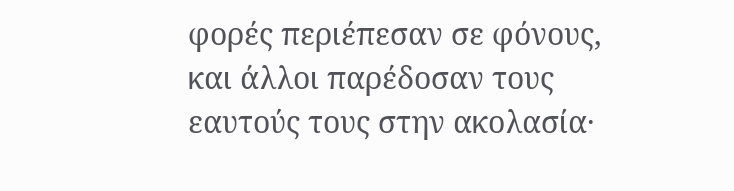φορές περιέπεσαν σε φόνους, και άλλοι παρέδοσαν τους εαυτούς τους στην ακολασία·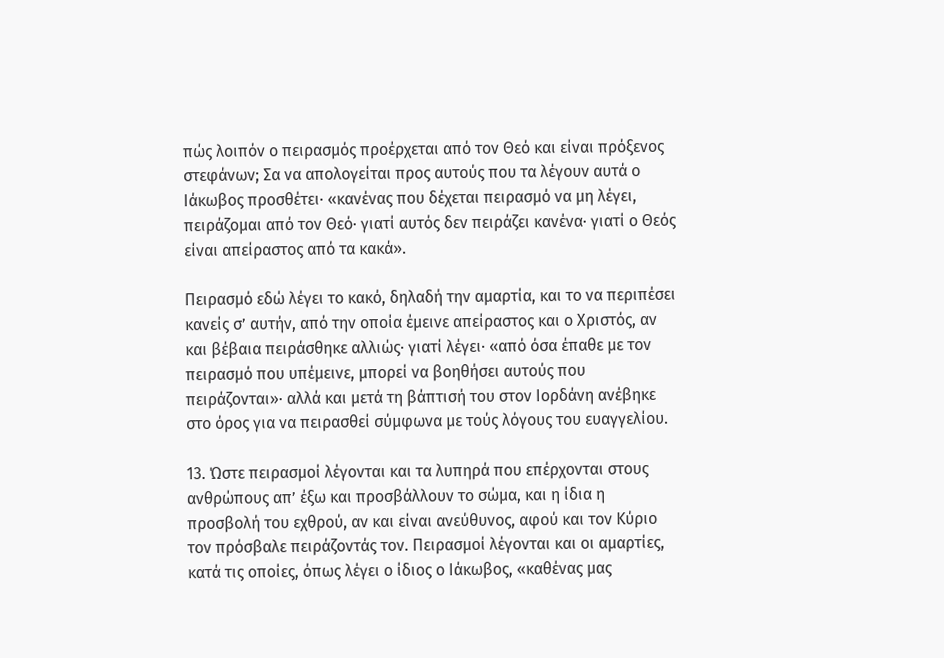πώς λοιπόν ο πειρασμός προέρχεται από τον Θεό και είναι πρόξενος στεφάνων; Σα να απολογείται προς αυτούς που τα λέγουν αυτά ο Ιάκωβος προσθέτει· «κανένας που δέχεται πειρασμό να μη λέγει, πειράζομαι από τον Θεό· γιατί αυτός δεν πειράζει κανένα· γιατί ο Θεός είναι απείραστος από τα κακά».

Πειρασμό εδώ λέγει το κακό, δηλαδή την αμαρτία, και το να περιπέσει κανείς σ’ αυτήν, από την οποία έμεινε απείραστος και ο Χριστός, αν και βέβαια πειράσθηκε αλλιώς· γιατί λέγει· «από όσα έπαθε με τον πειρασμό που υπέμεινε, μπορεί να βοηθήσει αυτούς που πειράζονται»· αλλά και μετά τη βάπτισή του στον Ιορδάνη ανέβηκε στο όρος για να πειρασθεί σύμφωνα με τούς λόγους του ευαγγελίου.

13. Ώστε πειρασμοί λέγονται και τα λυπηρά που επέρχονται στους ανθρώπους απ’ έξω και προσβάλλουν το σώμα, και η ίδια η προσβολή του εχθρού, αν και είναι ανεύθυνος, αφού και τον Κύριο τον πρόσβαλε πειράζοντάς τον. Πειρασμοί λέγονται και οι αμαρτίες, κατά τις οποίες, όπως λέγει ο ίδιος ο Ιάκωβος, «καθένας μας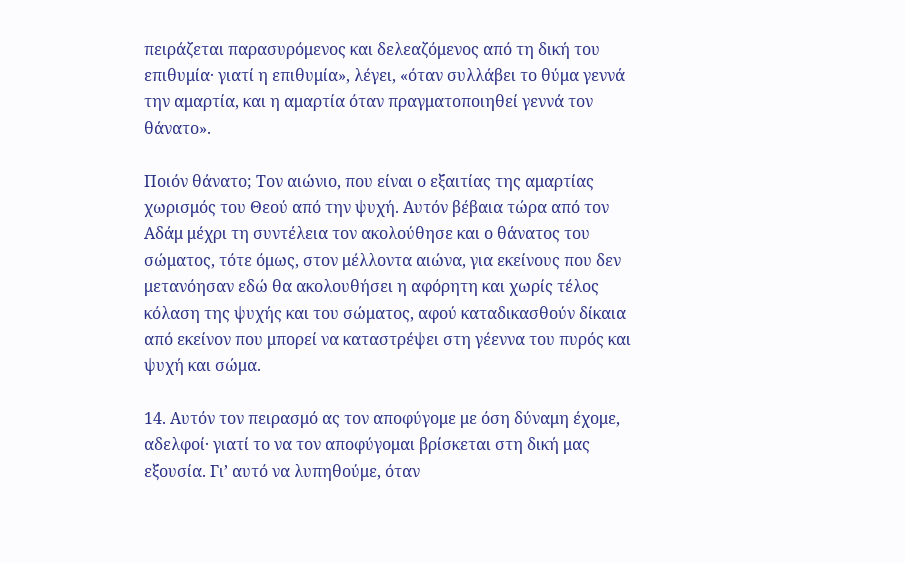πειράζεται παρασυρόμενος και δελεαζόμενος από τη δική του επιθυμία· γιατί η επιθυμία», λέγει, «όταν συλλάβει το θύμα γεννά την αμαρτία, και η αμαρτία όταν πραγματοποιηθεί γεννά τον θάνατο».

Ποιόν θάνατο; Τον αιώνιο, που είναι ο εξαιτίας της αμαρτίας χωρισμός του Θεού από την ψυχή. Αυτόν βέβαια τώρα από τον Αδάμ μέχρι τη συντέλεια τον ακολούθησε και ο θάνατος του σώματος, τότε όμως, στον μέλλοντα αιώνα, για εκείνους που δεν μετανόησαν εδώ θα ακολουθήσει η αφόρητη και χωρίς τέλος κόλαση της ψυχής και του σώματος, αφού καταδικασθούν δίκαια από εκείνον που μπορεί να καταστρέψει στη γέεννα του πυρός και ψυχή και σώμα.

14. Αυτόν τον πειρασμό ας τον αποφύγομε με όση δύναμη έχομε, αδελφοί· γιατί το να τον αποφύγομαι βρίσκεται στη δική μας εξουσία. Γι’ αυτό να λυπηθούμε, όταν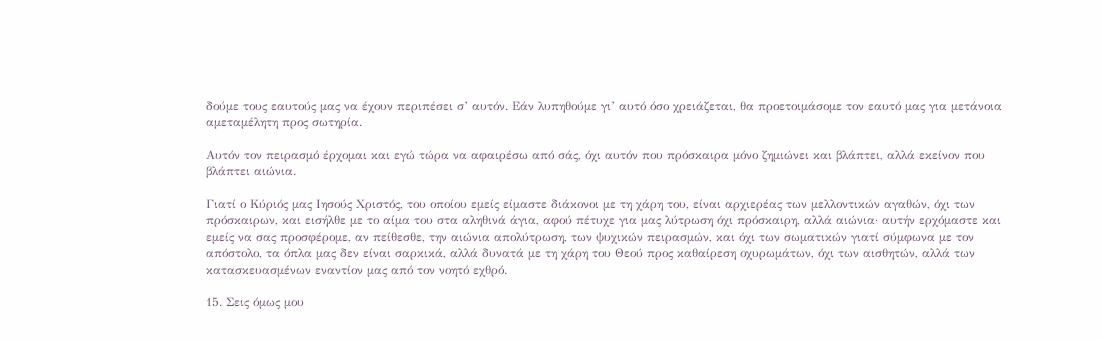δούμε τους εαυτούς μας να έχουν περιπέσει σ’ αυτόν. Εάν λυπηθούμε γι’ αυτό όσο χρειάζεται, θα προετοιμάσομε τον εαυτό μας για μετάνοια αμεταμέλητη προς σωτηρία.

Αυτόν τον πειρασμό έρχομαι και εγώ τώρα να αφαιρέσω από σάς, όχι αυτόν που πρόσκαιρα μόνο ζημιώνει και βλάπτει, αλλά εκείνον που βλάπτει αιώνια.

Γιατί ο Κύριός μας Ιησούς Χριστός, του οποίου εμείς είμαστε διάκονοι με τη χάρη του, είναι αρχιερέας των μελλοντικών αγαθών, όχι των πρόσκαιρων, και εισήλθε με το αίμα του στα αληθινά άγια, αφού πέτυχε για μας λύτρωση όχι πρόσκαιρη, αλλά αιώνια· αυτήν ερχόμαστε και εμείς να σας προσφέρομε, αν πείθεσθε, την αιώνια απολύτρωση, των ψυχικών πειρασμών, και όχι των σωματικών γιατί σύμφωνα με τον απόστολο, τα όπλα μας δεν είναι σαρκικά, αλλά δυνατά με τη χάρη του Θεού προς καθαίρεση οχυρωμάτων, όχι των αισθητών, αλλά των κατασκευασμένων εναντίον μας από τον νοητό εχθρό.

15. Σεις όμως μου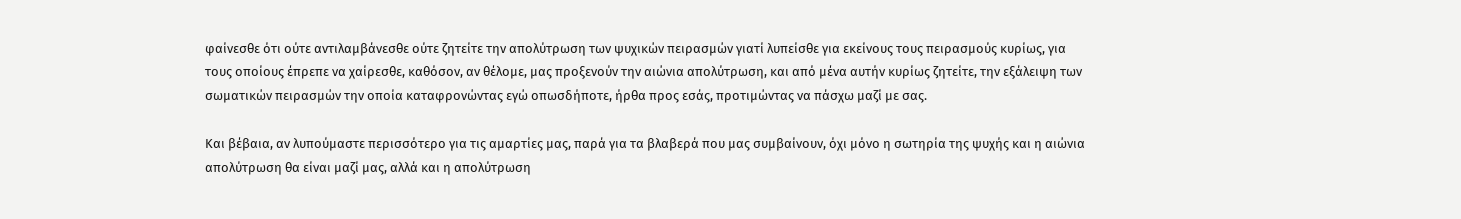φαίνεσθε ότι ούτε αντιλαμβάνεσθε ούτε ζητείτε την απολύτρωση των ψυχικών πειρασμών γιατί λυπείσθε για εκείνους τους πειρασμούς κυρίως, για τους οποίους έπρεπε να χαίρεσθε, καθόσον, αν θέλομε, μας προξενούν την αιώνια απολύτρωση, και από μένα αυτήν κυρίως ζητείτε, την εξάλειψη των σωματικών πειρασμών την οποία καταφρονώντας εγώ οπωσδήποτε, ήρθα προς εσάς, προτιμώντας να πάσχω μαζί με σας.

Και βέβαια, αν λυπούμαστε περισσότερο για τις αμαρτίες μας, παρά για τα βλαβερά που μας συμβαίνουν, όχι μόνο η σωτηρία της ψυχής και η αιώνια απολύτρωση θα είναι μαζί μας, αλλά και η απολύτρωση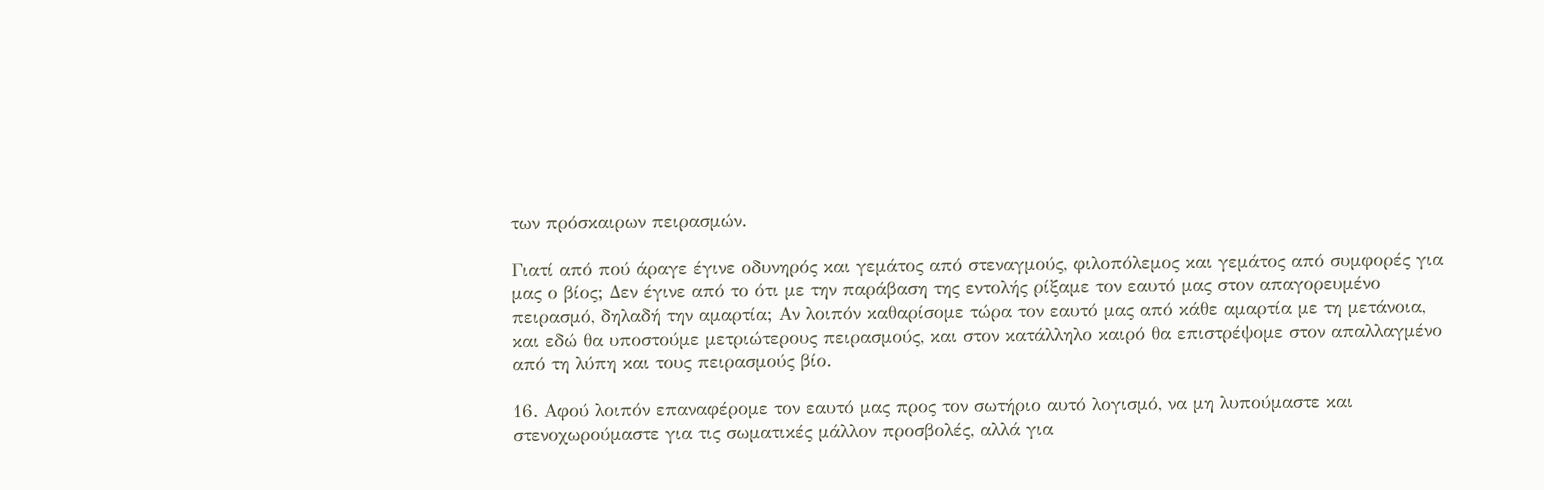των πρόσκαιρων πειρασμών.

Γιατί από πού άραγε έγινε οδυνηρός και γεμάτος από στεναγμούς, φιλοπόλεμος και γεμάτος από συμφορές για μας ο βίος; Δεν έγινε από το ότι με την παράβαση της εντολής ρίξαμε τον εαυτό μας στον απαγορευμένο πειρασμό, δηλαδή την αμαρτία; Αν λοιπόν καθαρίσομε τώρα τον εαυτό μας από κάθε αμαρτία με τη μετάνοια, και εδώ θα υποστούμε μετριώτερους πειρασμούς, και στον κατάλληλο καιρό θα επιστρέψομε στον απαλλαγμένο από τη λύπη και τους πειρασμούς βίο.

16. Αφού λοιπόν επαναφέρομε τον εαυτό μας προς τον σωτήριο αυτό λογισμό, να μη λυπούμαστε και στενοχωρούμαστε για τις σωματικές μάλλον προσβολές, αλλά για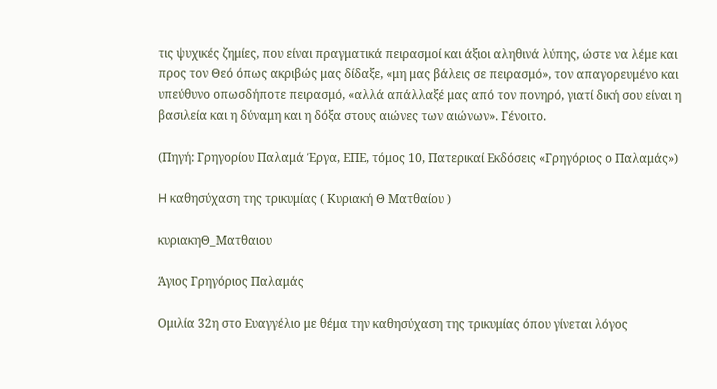τις ψυχικές ζημίες, που είναι πραγματικά πειρασμοί και άξιοι αληθινά λύπης, ώστε να λέμε και προς τον Θεό όπως ακριβώς μας δίδαξε, «μη μας βάλεις σε πειρασμό», τον απαγορευμένο και υπεύθυνο οπωσδήποτε πειρασμό, «αλλά απάλλαξέ μας από τον πονηρό, γιατί δική σου είναι η βασιλεία και η δύναμη και η δόξα στους αιώνες των αιώνων». Γένοιτο.

(Πηγή: Γρηγορίου Παλαμά Έργα, ΕΠΕ, τόμος 10, Πατερικαί Εκδόσεις «Γρηγόριος ο Παλαμάς»)

H καθησύχαση της τρικυμίας ( Κυριακή Θ Ματθαίου )

κυριακηΘ_Ματθαιου

Άγιος Γρηγόριος Παλαμάς

Ομιλία 32η στο Ευαγγέλιο με θέμα την καθησύχαση της τρικυμίας όπου γίνεται λόγος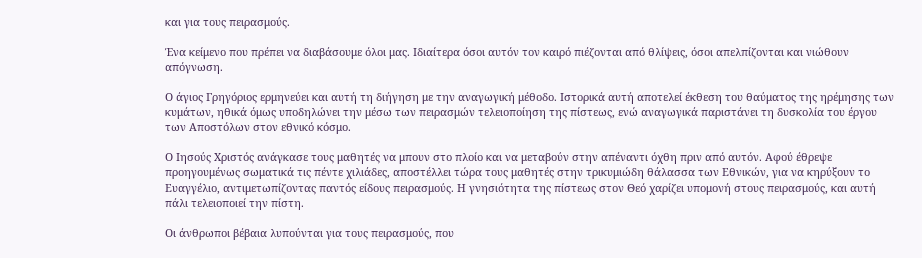και για τους πειρασμούς.

Ένα κείμενο που πρέπει να διαβάσουμε όλοι μας. Ιδιαίτερα όσοι αυτόν τον καιρό πιέζονται από θλίψεις, όσοι απελπίζονται και νιώθουν απόγνωση.

Ο άγιος Γρηγόριος ερμηνεύει και αυτή τη διήγηση με την αναγωγική μέθοδο. Ιστορικά αυτή αποτελεί έκθεση του θαύματος της ηρέμησης των κυμάτων, ηθικά όμως υποδηλώνει την μέσω των πειρασμών τελειοποίηση της πίστεως, ενώ αναγωγικά παριστάνει τη δυσκολία του έργου των Αποστόλων στον εθνικό κόσμο.

Ο Ιησούς Χριστός ανάγκασε τους μαθητές να μπουν στο πλοίο και να μεταβούν στην απέναντι όχθη πριν από αυτόν. Αφού έθρεψε προηγουμένως σωματικά τις πέντε χιλιάδες, αποστέλλει τώρα τους μαθητές στην τρικυμιώδη θάλασσα των Εθνικών, για να κηρύξουν το Ευαγγέλιο, αντιμετωπίζοντας παντός είδους πειρασμούς. Η γνησιότητα της πίστεως στον Θεό χαρίζει υπομονή στους πειρασμούς, και αυτή πάλι τελειοποιεί την πίστη.

Οι άνθρωποι βέβαια λυπούνται για τους πειρασμούς, που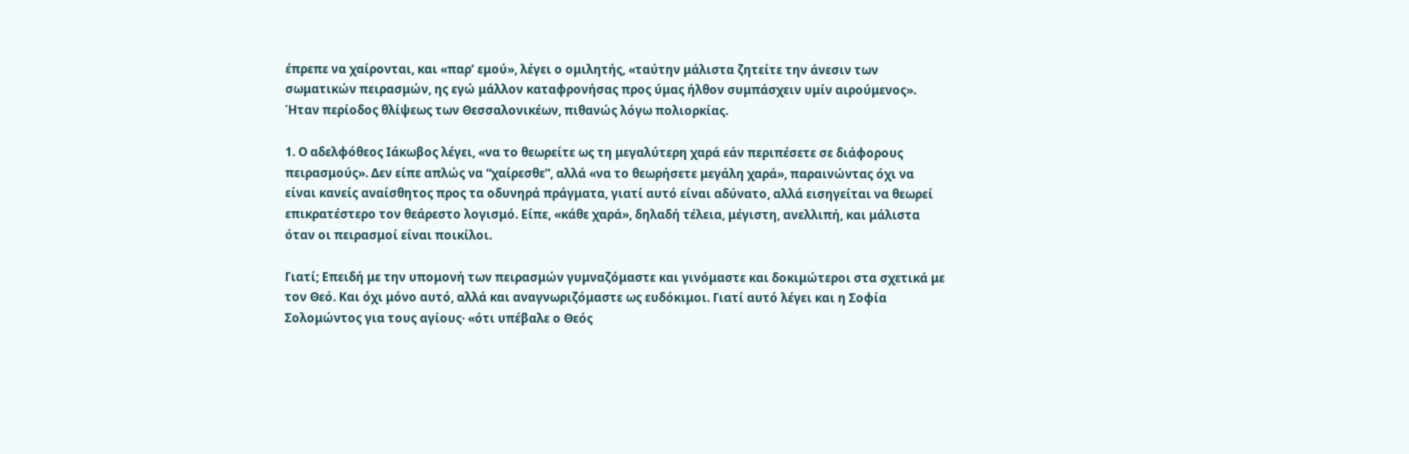έπρεπε να χαίρονται, και «παρ’ εμού», λέγει ο ομιλητής, «ταύτην μάλιστα ζητείτε την άνεσιν των σωματικών πειρασμών, ης εγώ μάλλον καταφρονήσας προς ύμας ήλθον συμπάσχειν υμίν αιρούμενος». Ήταν περίοδος θλίψεως των Θεσσαλονικέων, πιθανώς λόγω πολιορκίας.

1. Ο αδελφόθεος Ιάκωβος λέγει, «να το θεωρείτε ως τη μεγαλύτερη χαρά εάν περιπέσετε σε διάφορους πειρασμούς». Δεν είπε απλώς να “χαίρεσθε”, αλλά «να το θεωρήσετε μεγάλη χαρά», παραινώντας όχι να είναι κανείς αναίσθητος προς τα οδυνηρά πράγματα, γιατί αυτό είναι αδύνατο, αλλά εισηγείται να θεωρεί επικρατέστερο τον θεάρεστο λογισμό. Είπε, «κάθε χαρά», δηλαδή τέλεια, μέγιστη, ανελλιπή, και μάλιστα όταν οι πειρασμοί είναι ποικίλοι.

Γιατί; Επειδή με την υπομονή των πειρασμών γυμναζόμαστε και γινόμαστε και δοκιμώτεροι στα σχετικά με τον Θεό. Και όχι μόνο αυτό, αλλά και αναγνωριζόμαστε ως ευδόκιμοι. Γιατί αυτό λέγει και η Σοφία Σολομώντος για τους αγίους· «ότι υπέβαλε ο Θεός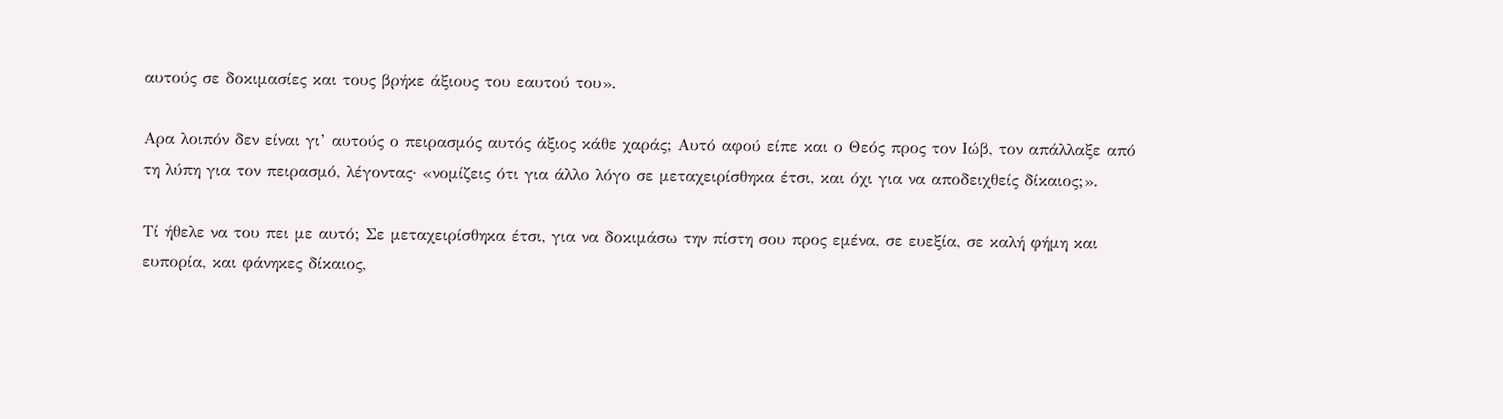αυτούς σε δοκιμασίες και τους βρήκε άξιους του εαυτού του».

Αρα λοιπόν δεν είναι γι’ αυτούς ο πειρασμός αυτός άξιος κάθε χαράς; Αυτό αφού είπε και ο Θεός προς τον Ιώβ, τον απάλλαξε από τη λύπη για τον πειρασμό, λέγοντας· «νομίζεις ότι για άλλο λόγο σε μεταχειρίσθηκα έτσι, και όχι για να αποδειχθείς δίκαιος;».

Τί ήθελε να του πει με αυτό; Σε μεταχειρίσθηκα έτσι, για να δοκιμάσω την πίστη σου προς εμένα, σε ευεξία, σε καλή φήμη και ευπορία, και φάνηκες δίκαιος,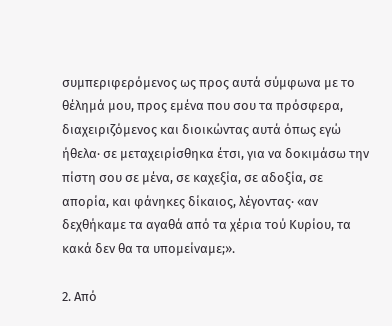συμπεριφερόμενος ως προς αυτά σύμφωνα με το θέλημά μου, προς εμένα που σου τα πρόσφερα, διαχειριζόμενος και διοικώντας αυτά όπως εγώ ήθελα· σε μεταχειρίσθηκα έτσι, για να δοκιμάσω την πίστη σου σε μένα, σε καχεξία, σε αδοξία, σε απορία, και φάνηκες δίκαιος, λέγοντας· «αν δεχθήκαμε τα αγαθά από τα χέρια τού Κυρίου, τα κακά δεν θα τα υπομείναμε;».

2. Από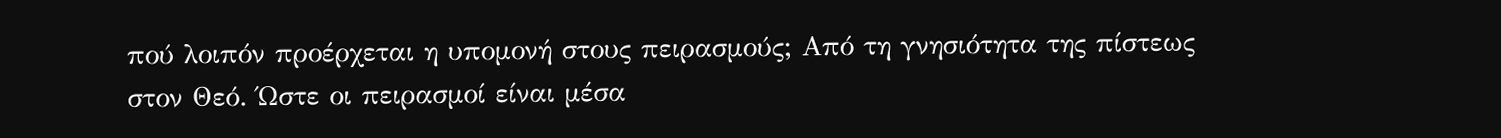πού λοιπόν προέρχεται η υπομονή στους πειρασμούς; Από τη γνησιότητα της πίστεως στον Θεό. Ώστε οι πειρασμοί είναι μέσα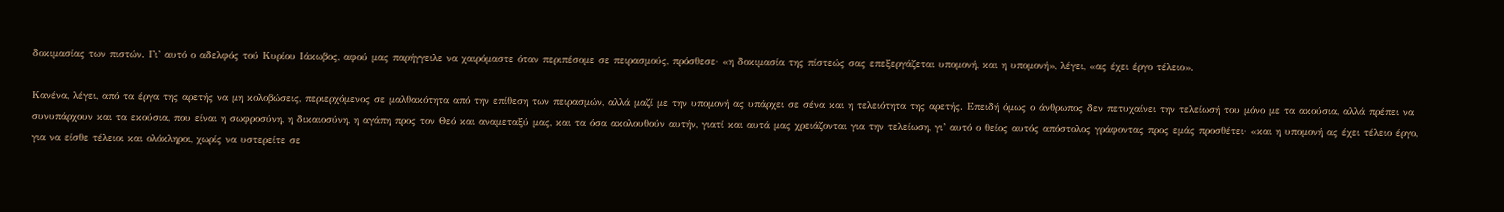δοκιμασίας των πιστών. Γι’ αυτό ο αδελφός τού Κυρίου Ιάκωβος, αφού μας παρήγγειλε να χαιρόμαστε όταν περιπέσομε σε πειρασμούς, πρόσθεσε· «η δοκιμασία της πίστεώς σας επεξεργάζεται υπομονή, και η υπομονή», λέγει, «ας έχει έργο τέλειο».

Κανένα, λέγει, από τα έργα της αρετής να μη κολοβώσεις, περιερχόμενος σε μαλθακότητα από την επίθεση των πειρασμών, αλλά μαζί με την υπομονή ας υπάρχει σε σένα και η τελειότητα της αρετής. Επειδή όμως ο άνθρωπος δεν πετυχαίνει την τελείωσή του μόνο με τα ακούσια, αλλά πρέπει να συνυπάρχουν και τα εκούσια, που είναι η σωφροσύνη, η δικαιοσύνη, η αγάπη προς τον Θεό και αναμεταξύ μας, και τα όσα ακολουθούν αυτήν, γιατί και αυτά μας χρειάζονται για την τελείωση, γι’ αυτό ο θείος αυτός απόστολος γράφοντας προς εμάς προσθέτει· «και η υπομονή ας έχει τέλειο έργο, για να είσθε τέλειοι και ολόκληροι, χωρίς να υστερείτε σε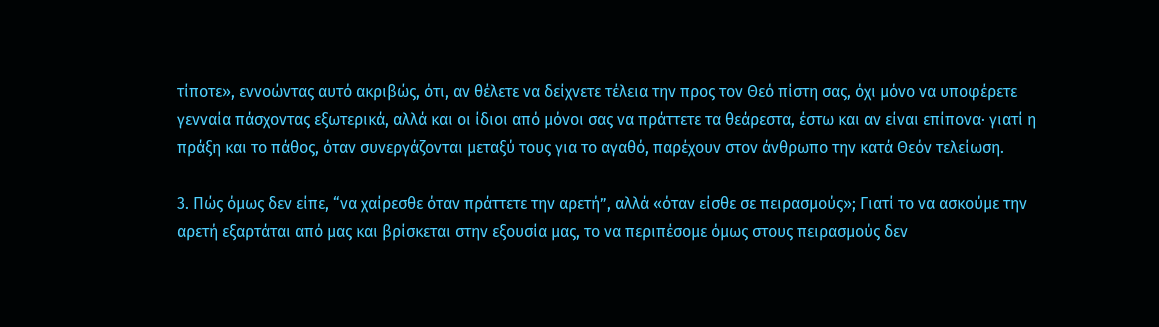τίποτε», εννοώντας αυτό ακριβώς, ότι, αν θέλετε να δείχνετε τέλεια την προς τον Θεό πίστη σας, όχι μόνο να υποφέρετε γενναία πάσχοντας εξωτερικά, αλλά και οι ίδιοι από μόνοι σας να πράττετε τα θεάρεστα, έστω και αν είναι επίπονα· γιατί η πράξη και το πάθος, όταν συνεργάζονται μεταξύ τους για το αγαθό, παρέχουν στον άνθρωπο την κατά Θεόν τελείωση.

3. Πώς όμως δεν είπε, “να χαίρεσθε όταν πράττετε την αρετή”, αλλά «όταν είσθε σε πειρασμούς»; Γιατί το να ασκούμε την αρετή εξαρτάται από μας και βρίσκεται στην εξουσία μας, το να περιπέσομε όμως στους πειρασμούς δεν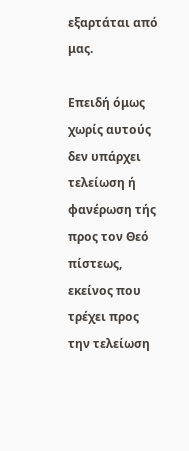εξαρτάται από μας.

Επειδή όμως χωρίς αυτούς δεν υπάρχει τελείωση ή φανέρωση τής προς τον Θεό πίστεως, εκείνος που τρέχει προς την τελείωση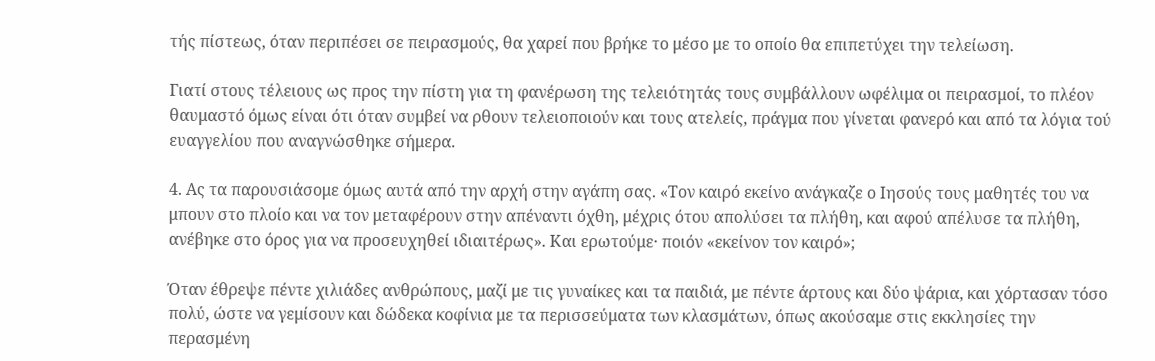τής πίστεως, όταν περιπέσει σε πειρασμούς, θα χαρεί που βρήκε το μέσο με το οποίο θα επιπετύχει την τελείωση.

Γιατί στους τέλειους ως προς την πίστη για τη φανέρωση της τελειότητάς τους συμβάλλουν ωφέλιμα οι πειρασμοί, το πλέον θαυμαστό όμως είναι ότι όταν συμβεί να ρθουν τελειοποιούν και τους ατελείς, πράγμα που γίνεται φανερό και από τα λόγια τού ευαγγελίου που αναγνώσθηκε σήμερα.

4. Ας τα παρουσιάσομε όμως αυτά από την αρχή στην αγάπη σας. «Τον καιρό εκείνο ανάγκαζε ο Ιησούς τους μαθητές του να μπουν στο πλοίο και να τον μεταφέρουν στην απέναντι όχθη, μέχρις ότου απολύσει τα πλήθη, και αφού απέλυσε τα πλήθη, ανέβηκε στο όρος για να προσευχηθεί ιδιαιτέρως». Και ερωτούμε· ποιόν «εκείνον τον καιρό»;

Όταν έθρεψε πέντε χιλιάδες ανθρώπους, μαζί με τις γυναίκες και τα παιδιά, με πέντε άρτους και δύο ψάρια, και χόρτασαν τόσο πολύ, ώστε να γεμίσουν και δώδεκα κοφίνια με τα περισσεύματα των κλασμάτων, όπως ακούσαμε στις εκκλησίες την περασμένη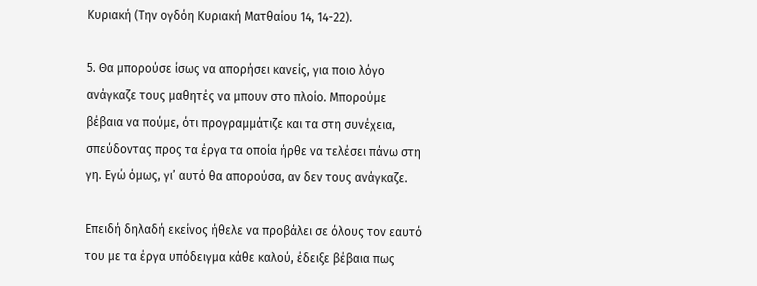Κυριακή (Την ογδόη Κυριακή Ματθαίου 14, 14-22).

5. Θα μπορούσε ίσως να απορήσει κανείς, για ποιο λόγο ανάγκαζε τους μαθητές να μπουν στο πλοίο. Μπορούμε βέβαια να πούμε, ότι προγραμμάτιζε και τα στη συνέχεια, σπεύδοντας προς τα έργα τα οποία ήρθε να τελέσει πάνω στη γη. Εγώ όμως, γι’ αυτό θα απορούσα, αν δεν τους ανάγκαζε.

Επειδή δηλαδή εκείνος ήθελε να προβάλει σε όλους τον εαυτό του με τα έργα υπόδειγμα κάθε καλού, έδειξε βέβαια πως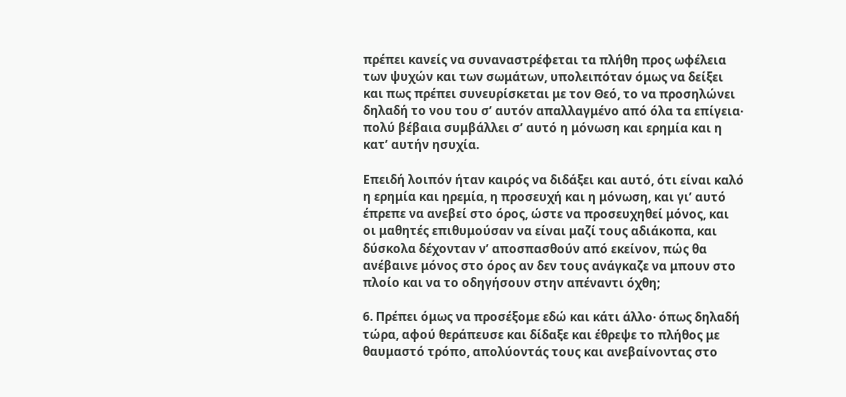πρέπει κανείς να συναναστρέφεται τα πλήθη προς ωφέλεια των ψυχών και των σωμάτων, υπολειπόταν όμως να δείξει και πως πρέπει συνευρίσκεται με τον Θεό, το να προσηλώνει δηλαδή το νου του σ’ αυτόν απαλλαγμένο από όλα τα επίγεια· πολύ βέβαια συμβάλλει σ’ αυτό η μόνωση και ερημία και η κατ’ αυτήν ησυχία.

Επειδή λοιπόν ήταν καιρός να διδάξει και αυτό, ότι είναι καλό η ερημία και ηρεμία, η προσευχή και η μόνωση, και γι’ αυτό έπρεπε να ανεβεί στο όρος, ώστε να προσευχηθεί μόνος, και οι μαθητές επιθυμούσαν να είναι μαζί τους αδιάκοπα, και δύσκολα δέχονταν ν’ αποσπασθούν από εκείνον, πώς θα ανέβαινε μόνος στο όρος αν δεν τους ανάγκαζε να μπουν στο πλοίο και να το οδηγήσουν στην απέναντι όχθη;

6. Πρέπει όμως να προσέξομε εδώ και κάτι άλλο· όπως δηλαδή τώρα, αφού θεράπευσε και δίδαξε και έθρεψε το πλήθος με θαυμαστό τρόπο, απολύοντάς τους και ανεβαίνοντας στο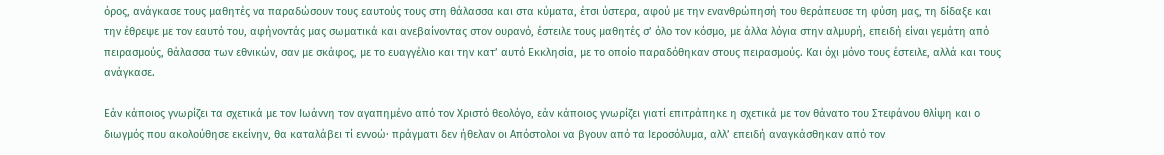όρος, ανάγκασε τους μαθητές να παραδώσουν τους εαυτούς τους στη θάλασσα και στα κύματα, έτσι ύστερα, αφού με την ενανθρώπησή του θεράπευσε τη φύση μας, τη δίδαξε και την έθρεψε με τον εαυτό του, αφήνοντάς μας σωματικά και ανεβαίνοντας στον ουρανό, έστειλε τους μαθητές σ’ όλο τον κόσμο, με άλλα λόγια στην αλμυρή, επειδή είναι γεμάτη από πειρασμούς, θάλασσα των εθνικών, σαν με σκάφος, με το ευαγγέλιο και την κατ’ αυτό Εκκλησία, με το οποίο παραδόθηκαν στους πειρασμούς. Και όχι μόνο τους έστειλε, αλλά και τους ανάγκασε.

Εάν κάποιος γνωρίζει τα σχετικά με τον Ιωάννη τον αγαπημένο από τον Χριστό θεολόγο, εάν κάποιος γνωρίζει γιατί επιτράπηκε η σχετικά με τον θάνατο του Στεφάνου θλίψη και ο διωγμός που ακολούθησε εκείνην, θα καταλάβει τί εννοώ· πράγματι δεν ήθελαν οι Απόστολοι να βγουν από τα Ιεροσόλυμα, αλλ’ επειδή αναγκάσθηκαν από τον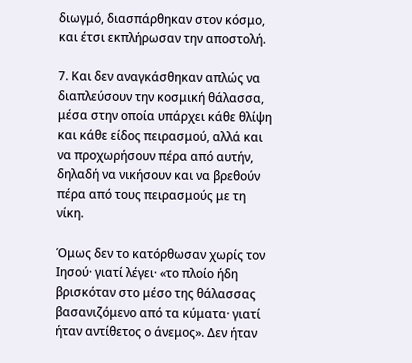διωγμό, διασπάρθηκαν στον κόσμο, και έτσι εκπλήρωσαν την αποστολή.

7. Και δεν αναγκάσθηκαν απλώς να διαπλεύσουν την κοσμική θάλασσα, μέσα στην οποία υπάρχει κάθε θλίψη και κάθε είδος πειρασμού, αλλά και να προχωρήσουν πέρα από αυτήν, δηλαδή να νικήσουν και να βρεθούν πέρα από τους πειρασμούς με τη νίκη.

Όμως δεν το κατόρθωσαν χωρίς τον Ιησού· γιατί λέγει· «το πλοίο ήδη βρισκόταν στο μέσο της θάλασσας βασανιζόμενο από τα κύματα· γιατί ήταν αντίθετος ο άνεμος». Δεν ήταν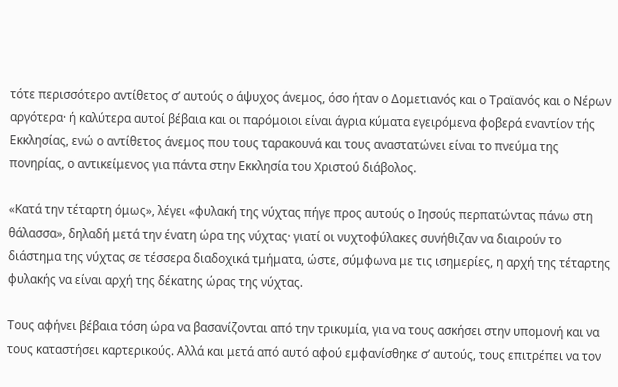τότε περισσότερο αντίθετος σ’ αυτούς ο άψυχος άνεμος, όσο ήταν ο Δομετιανός και ο Τραϊανός και ο Νέρων αργότερα· ή καλύτερα αυτοί βέβαια και οι παρόμοιοι είναι άγρια κύματα εγειρόμενα φοβερά εναντίον τής Εκκλησίας, ενώ ο αντίθετος άνεμος που τους ταρακουνά και τους αναστατώνει είναι το πνεύμα της πονηρίας, ο αντικείμενος για πάντα στην Εκκλησία του Χριστού διάβολος.

«Κατά την τέταρτη όμως», λέγει «φυλακή της νύχτας πήγε προς αυτούς ο Ιησούς περπατώντας πάνω στη θάλασσα», δηλαδή μετά την ένατη ώρα της νύχτας· γιατί οι νυχτοφύλακες συνήθιζαν να διαιρούν το διάστημα της νύχτας σε τέσσερα διαδοχικά τμήματα, ώστε, σύμφωνα με τις ισημερίες, η αρχή της τέταρτης φυλακής να είναι αρχή της δέκατης ώρας της νύχτας.

Τους αφήνει βέβαια τόση ώρα να βασανίζονται από την τρικυμία, για να τους ασκήσει στην υπομονή και να τους καταστήσει καρτερικούς. Αλλά και μετά από αυτό αφού εμφανίσθηκε σ’ αυτούς, τους επιτρέπει να τον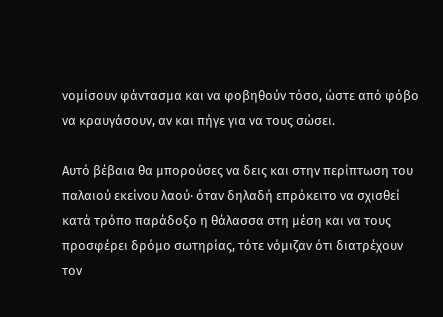νομίσουν φάντασμα και να φοβηθούν τόσο, ώστε από φόβο να κραυγάσουν, αν και πήγε για να τους σώσει.

Αυτό βέβαια θα μπορούσες να δεις και στην περίπτωση του παλαιού εκείνου λαού· όταν δηλαδή επρόκειτο να σχισθεί κατά τρόπο παράδοξο η θάλασσα στη μέση και να τους προσφέρει δρόμο σωτηρίας, τότε νόμιζαν ότι διατρέχουν τον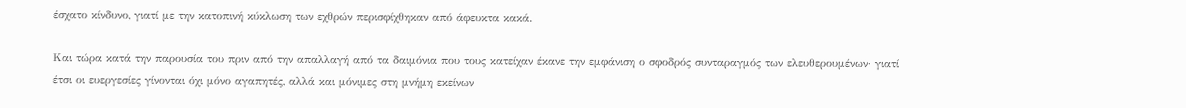έσχατο κίνδυνο, γιατί με την κατοπινή κύκλωση των εχθρών περισφίχθηκαν από άφευκτα κακά.

Και τώρα κατά την παρουσία του πριν από την απαλλαγή από τα δαιμόνια που τους κατείχαν έκανε την εμφάνιση ο σφοδρός συνταραγμός των ελευθερουμένων· γιατί έτσι οι ευεργεσίες γίνονται όχι μόνο αγαπητές, αλλά και μόνιμες στη μνήμη εκείνων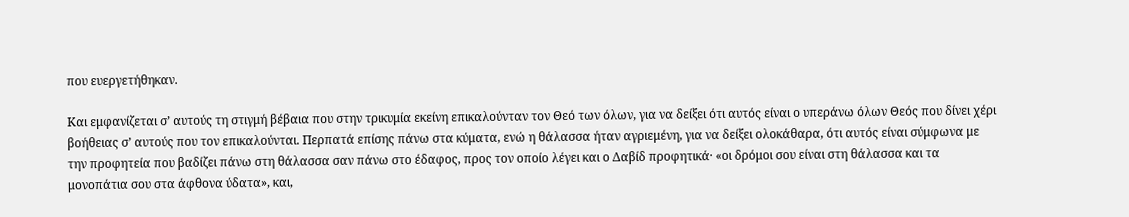που ευεργετήθηκαν.

Και εμφανίζεται σ’ αυτούς τη στιγμή βέβαια που στην τρικυμία εκείνη επικαλούνταν τον Θεό των όλων, για να δείξει ότι αυτός είναι ο υπεράνω όλων Θεός που δίνει χέρι βοήθειας σ’ αυτούς που τον επικαλούνται. Περπατά επίσης πάνω στα κύματα, ενώ η θάλασσα ήταν αγριεμένη, για να δείξει ολοκάθαρα, ότι αυτός είναι σύμφωνα με την προφητεία που βαδίζει πάνω στη θάλασσα σαν πάνω στο έδαφος, προς τον οποίο λέγει και ο Δαβίδ προφητικά· «οι δρόμοι σου είναι στη θάλασσα και τα μονοπάτια σου στα άφθονα ύδατα», και,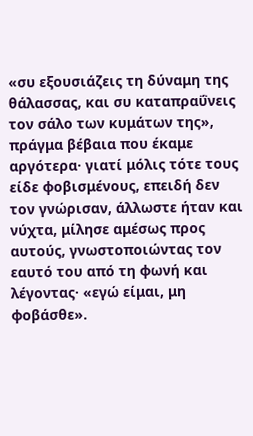«συ εξουσιάζεις τη δύναμη της θάλασσας, και συ καταπραΰνεις τον σάλο των κυμάτων της», πράγμα βέβαια που έκαμε αργότερα· γιατί μόλις τότε τους είδε φοβισμένους, επειδή δεν τον γνώρισαν, άλλωστε ήταν και νύχτα, μίλησε αμέσως προς αυτούς, γνωστοποιώντας τον εαυτό του από τη φωνή και λέγοντας· «εγώ είμαι, μη φοβάσθε».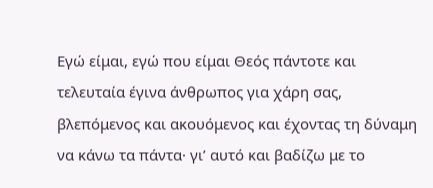Εγώ είμαι, εγώ που είμαι Θεός πάντοτε και τελευταία έγινα άνθρωπος για χάρη σας, βλεπόμενος και ακουόμενος και έχοντας τη δύναμη να κάνω τα πάντα· γι’ αυτό και βαδίζω με το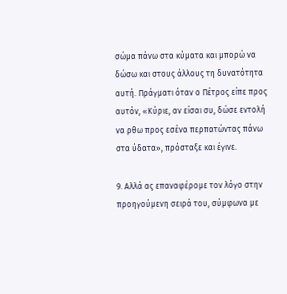σώμα πάνω στα κύματα και μπορώ να δώσω και στους άλλους τη δυνατότητα αυτή. Πράγματι όταν ο Πέτρος είπε προς αυτόν, «Κύριε, αν είσαι συ, δώσε εντολή να ρθω προς εσένα περπατώντας πάνω στα ύδατα», πρόσταξε και έγινε.

9. Αλλά ας επαναφέρομε τον λόγο στην προηγούμενη σειρά του, σύμφωνα με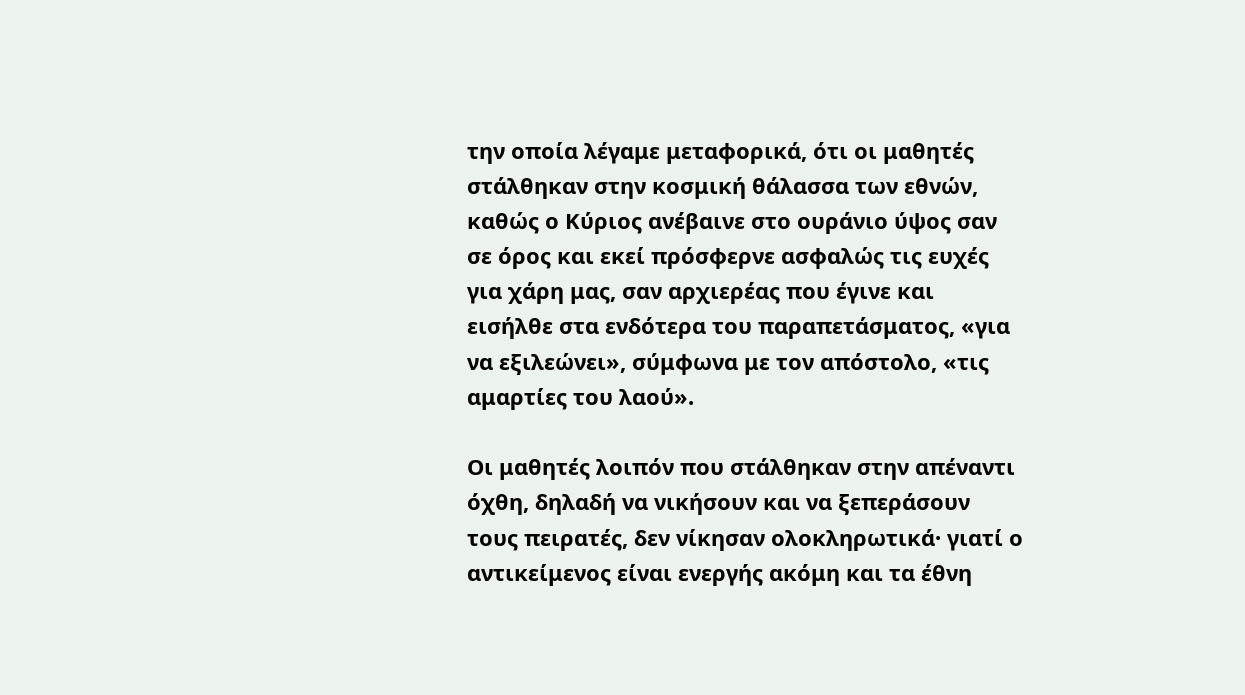την οποία λέγαμε μεταφορικά, ότι οι μαθητές στάλθηκαν στην κοσμική θάλασσα των εθνών, καθώς ο Κύριος ανέβαινε στο ουράνιο ύψος σαν σε όρος και εκεί πρόσφερνε ασφαλώς τις ευχές για χάρη μας, σαν αρχιερέας που έγινε και εισήλθε στα ενδότερα του παραπετάσματος, «για να εξιλεώνει», σύμφωνα με τον απόστολο, «τις αμαρτίες του λαού».

Οι μαθητές λοιπόν που στάλθηκαν στην απέναντι όχθη, δηλαδή να νικήσουν και να ξεπεράσουν τους πειρατές, δεν νίκησαν ολοκληρωτικά· γιατί ο αντικείμενος είναι ενεργής ακόμη και τα έθνη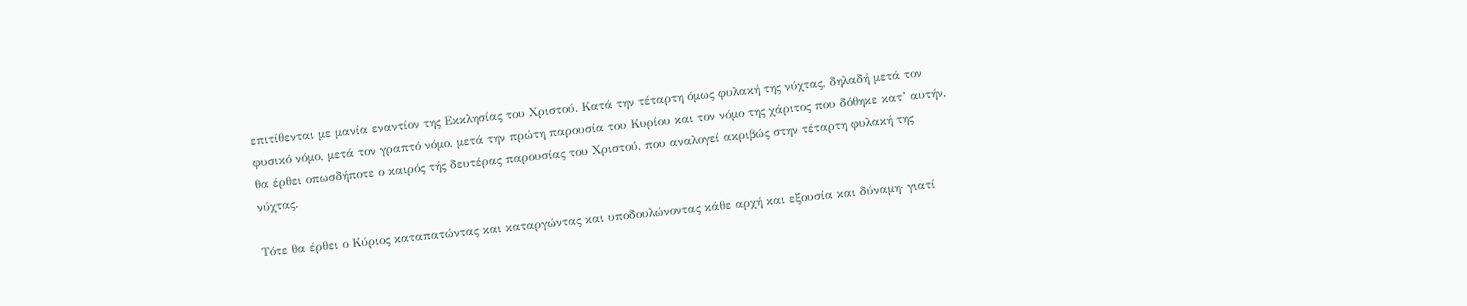επιτίθενται με μανία εναντίον της Εκκλησίας του Χριστού. Κατά την τέταρτη όμως φυλακή της νύχτας, δηλαδή μετά τον φυσικό νόμο, μετά τον γραπτό νόμο, μετά την πρώτη παρουσία του Κυρίου και τον νόμο της χάριτος που δόθηκε κατ’ αυτήν, θα έρθει οπωσδήποτε ο καιρός τής δευτέρας παρουσίας του Χριστού, που αναλογεί ακριβώς στην τέταρτη φυλακή της νύχτας.

Τότε θα έρθει ο Κύριος καταπατώντας και καταργώντας και υποδουλώνοντας κάθε αρχή και εξουσία και δύναμη· γιατί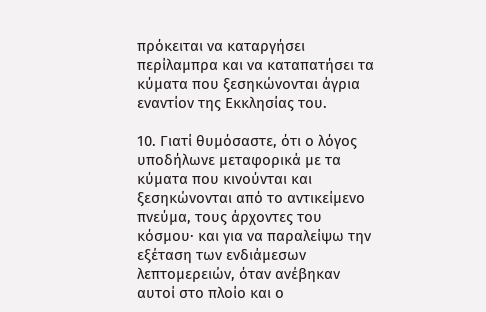πρόκειται να καταργήσει περίλαμπρα και να καταπατήσει τα κύματα που ξεσηκώνονται άγρια εναντίον της Εκκλησίας του.

10. Γιατί θυμόσαστε, ότι ο λόγος υποδήλωνε μεταφορικά με τα κύματα που κινούνται και ξεσηκώνονται από το αντικείμενο πνεύμα, τους άρχοντες του κόσμου· και για να παραλείψω την εξέταση των ενδιάμεσων λεπτομερειών, όταν ανέβηκαν αυτοί στο πλοίο και ο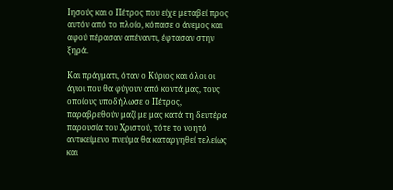Ιησούς και ο Πέτρος που είχε μεταβεί προς αυτόν από το πλοίο, κόπασε ο άνεμος και αφού πέρασαν απέναντι, έφτασαν στην ξηρά.

Και πράγματι, όταν ο Κύριος και όλοι οι άγιοι που θα φύγουν από κοντά μας, τους οποίους υποδήλωσε ο Πέτρος, παραβρεθούν μαζί με μας κατά τη δευτέρα παρουσία του Χριστού, τότε το νοητό αντικείμενο πνεύμα θα καταργηθεί τελείως και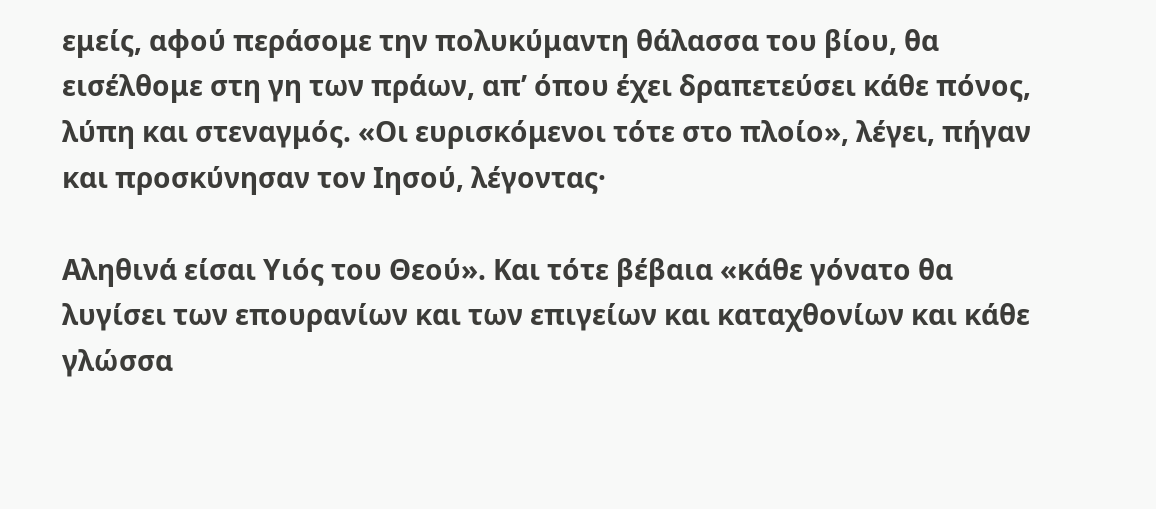εμείς, αφού περάσομε την πολυκύμαντη θάλασσα του βίου, θα εισέλθομε στη γη των πράων, απ’ όπου έχει δραπετεύσει κάθε πόνος, λύπη και στεναγμός. «Οι ευρισκόμενοι τότε στο πλοίο», λέγει, πήγαν και προσκύνησαν τον Ιησού, λέγοντας·

Αληθινά είσαι Υιός του Θεού». Και τότε βέβαια «κάθε γόνατο θα λυγίσει των επουρανίων και των επιγείων και καταχθονίων και κάθε γλώσσα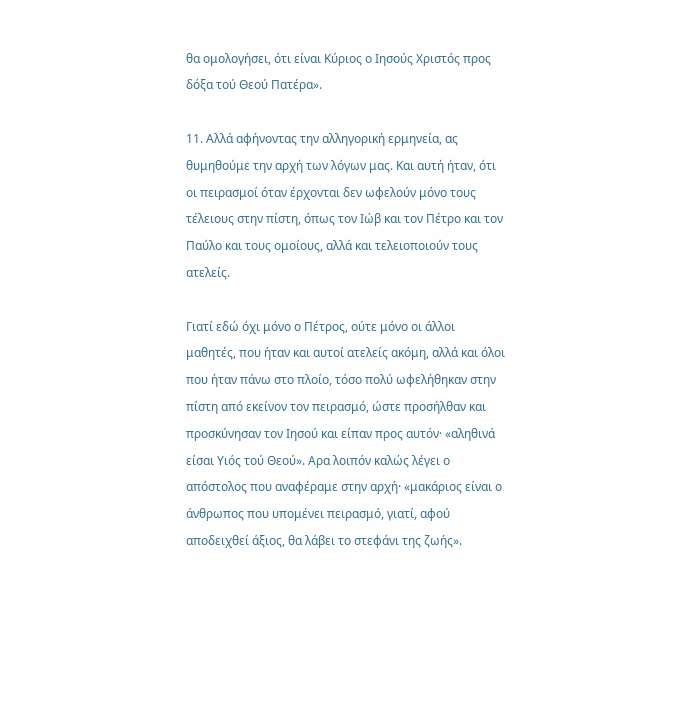θα ομολογήσει, ότι είναι Κύριος ο Ιησούς Χριστός προς δόξα τού Θεού Πατέρα».

11. Αλλά αφήνοντας την αλληγορική ερμηνεία, ας θυμηθούμε την αρχή των λόγων μας. Και αυτή ήταν, ότι οι πειρασμοί όταν έρχονται δεν ωφελούν μόνο τους τέλειους στην πίστη, όπως τον Ιώβ και τον Πέτρο και τον Παύλο και τους ομοίους, αλλά και τελειοποιούν τους ατελείς.

Γιατί εδώ όχι μόνο ο Πέτρος, ούτε μόνο οι άλλοι μαθητές, που ήταν και αυτοί ατελείς ακόμη, αλλά και όλοι που ήταν πάνω στο πλοίο, τόσο πολύ ωφελήθηκαν στην πίστη από εκείνον τον πειρασμό, ώστε προσήλθαν και προσκύνησαν τον Ιησού και είπαν προς αυτόν· «αληθινά είσαι Υιός τού Θεού». Αρα λοιπόν καλώς λέγει ο απόστολος που αναφέραμε στην αρχή· «μακάριος είναι ο άνθρωπος που υπομένει πειρασμό, γιατί, αφού αποδειχθεί άξιος, θα λάβει το στεφάνι της ζωής».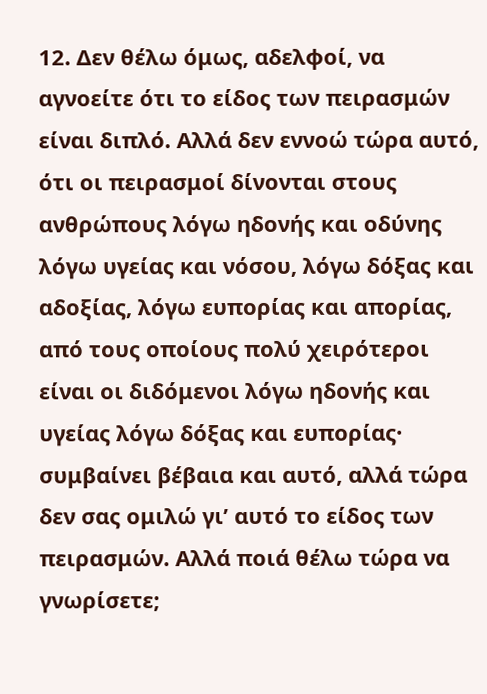12. Δεν θέλω όμως, αδελφοί, να αγνοείτε ότι το είδος των πειρασμών είναι διπλό. Αλλά δεν εννοώ τώρα αυτό, ότι οι πειρασμοί δίνονται στους ανθρώπους λόγω ηδονής και οδύνης λόγω υγείας και νόσου, λόγω δόξας και αδοξίας, λόγω ευπορίας και απορίας, από τους οποίους πολύ χειρότεροι είναι οι διδόμενοι λόγω ηδονής και υγείας λόγω δόξας και ευπορίας· συμβαίνει βέβαια και αυτό, αλλά τώρα δεν σας ομιλώ γι’ αυτό το είδος των πειρασμών. Αλλά ποιά θέλω τώρα να γνωρίσετε;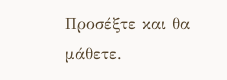Προσέξτε και θα μάθετε.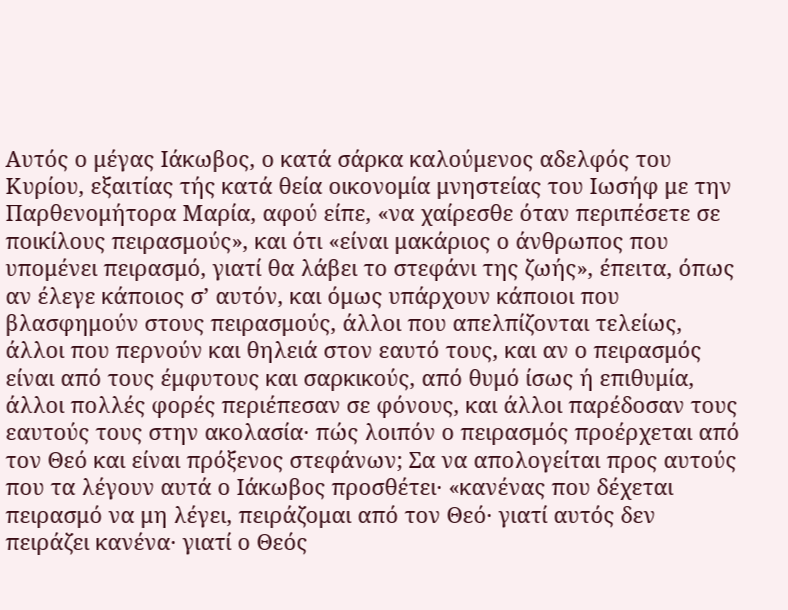Αυτός ο μέγας Ιάκωβος, ο κατά σάρκα καλούμενος αδελφός του Κυρίου, εξαιτίας τής κατά θεία οικονομία μνηστείας του Ιωσήφ με την Παρθενομήτορα Μαρία, αφού είπε, «να χαίρεσθε όταν περιπέσετε σε ποικίλους πειρασμούς», και ότι «είναι μακάριος ο άνθρωπος που υπομένει πειρασμό, γιατί θα λάβει το στεφάνι της ζωής», έπειτα, όπως αν έλεγε κάποιος σ’ αυτόν, και όμως υπάρχουν κάποιοι που βλασφημούν στους πειρασμούς, άλλοι που απελπίζονται τελείως, άλλοι που περνούν και θηλειά στον εαυτό τους, και αν ο πειρασμός είναι από τους έμφυτους και σαρκικούς, από θυμό ίσως ή επιθυμία, άλλοι πολλές φορές περιέπεσαν σε φόνους, και άλλοι παρέδοσαν τους εαυτούς τους στην ακολασία· πώς λοιπόν ο πειρασμός προέρχεται από τον Θεό και είναι πρόξενος στεφάνων; Σα να απολογείται προς αυτούς που τα λέγουν αυτά ο Ιάκωβος προσθέτει· «κανένας που δέχεται πειρασμό να μη λέγει, πειράζομαι από τον Θεό· γιατί αυτός δεν πειράζει κανένα· γιατί ο Θεός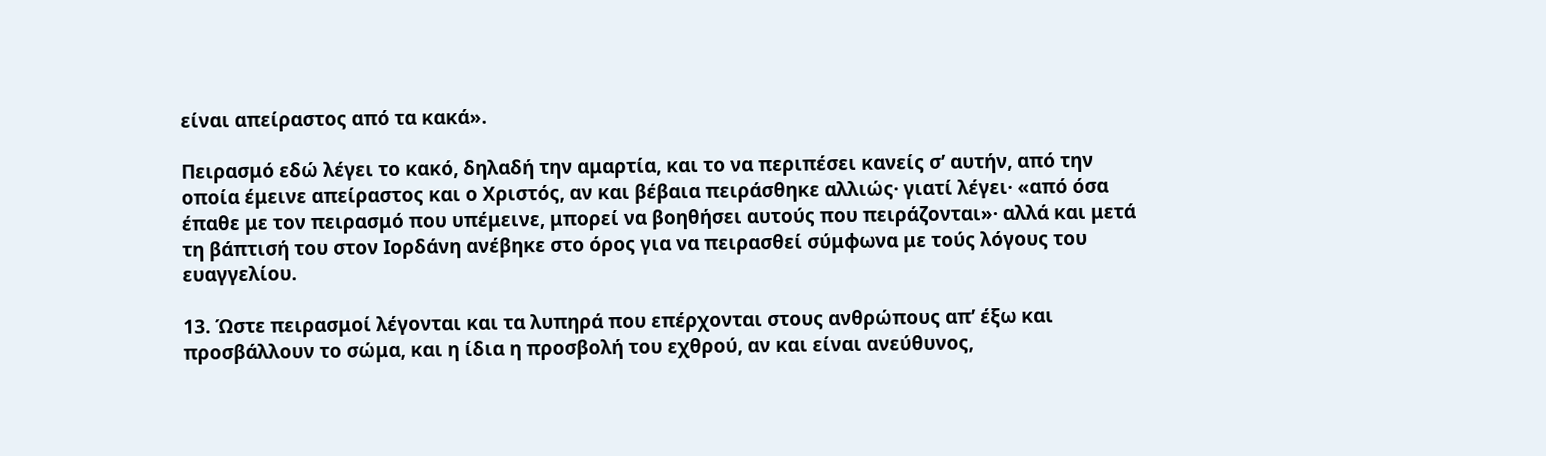είναι απείραστος από τα κακά».

Πειρασμό εδώ λέγει το κακό, δηλαδή την αμαρτία, και το να περιπέσει κανείς σ’ αυτήν, από την οποία έμεινε απείραστος και ο Χριστός, αν και βέβαια πειράσθηκε αλλιώς· γιατί λέγει· «από όσα έπαθε με τον πειρασμό που υπέμεινε, μπορεί να βοηθήσει αυτούς που πειράζονται»· αλλά και μετά τη βάπτισή του στον Ιορδάνη ανέβηκε στο όρος για να πειρασθεί σύμφωνα με τούς λόγους του ευαγγελίου.

13. Ώστε πειρασμοί λέγονται και τα λυπηρά που επέρχονται στους ανθρώπους απ’ έξω και προσβάλλουν το σώμα, και η ίδια η προσβολή του εχθρού, αν και είναι ανεύθυνος,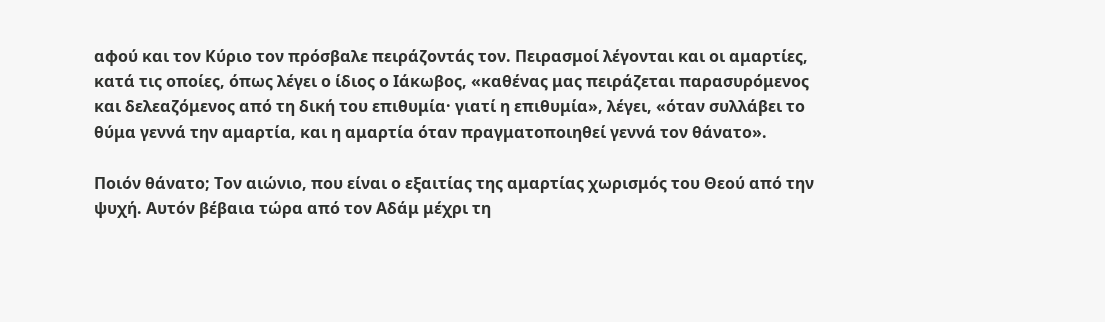αφού και τον Κύριο τον πρόσβαλε πειράζοντάς τον. Πειρασμοί λέγονται και οι αμαρτίες, κατά τις οποίες, όπως λέγει ο ίδιος ο Ιάκωβος, «καθένας μας πειράζεται παρασυρόμενος και δελεαζόμενος από τη δική του επιθυμία· γιατί η επιθυμία», λέγει, «όταν συλλάβει το θύμα γεννά την αμαρτία, και η αμαρτία όταν πραγματοποιηθεί γεννά τον θάνατο».

Ποιόν θάνατο; Τον αιώνιο, που είναι ο εξαιτίας της αμαρτίας χωρισμός του Θεού από την ψυχή. Αυτόν βέβαια τώρα από τον Αδάμ μέχρι τη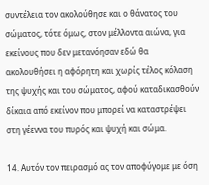συντέλεια τον ακολούθησε και ο θάνατος του σώματος, τότε όμως, στον μέλλοντα αιώνα, για εκείνους που δεν μετανόησαν εδώ θα ακολουθήσει η αφόρητη και χωρίς τέλος κόλαση της ψυχής και του σώματος, αφού καταδικασθούν δίκαια από εκείνον που μπορεί να καταστρέψει στη γέεννα του πυρός και ψυχή και σώμα.

14. Αυτόν τον πειρασμό ας τον αποφύγομε με όση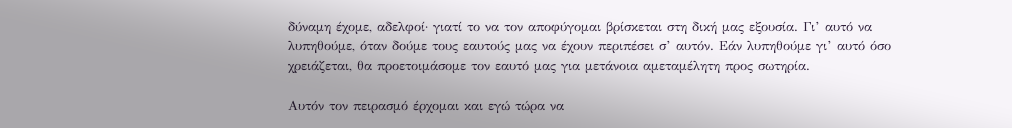δύναμη έχομε, αδελφοί· γιατί το να τον αποφύγομαι βρίσκεται στη δική μας εξουσία. Γι’ αυτό να λυπηθούμε, όταν δούμε τους εαυτούς μας να έχουν περιπέσει σ’ αυτόν. Εάν λυπηθούμε γι’ αυτό όσο χρειάζεται, θα προετοιμάσομε τον εαυτό μας για μετάνοια αμεταμέλητη προς σωτηρία.

Αυτόν τον πειρασμό έρχομαι και εγώ τώρα να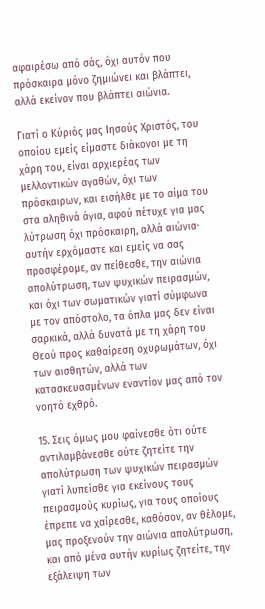αφαιρέσω από σάς, όχι αυτόν που πρόσκαιρα μόνο ζημιώνει και βλάπτει, αλλά εκείνον που βλάπτει αιώνια.

Γιατί ο Κύριός μας Ιησούς Χριστός, του οποίου εμείς είμαστε διάκονοι με τη χάρη του, είναι αρχιερέας των μελλοντικών αγαθών, όχι των πρόσκαιρων, και εισήλθε με το αίμα του στα αληθινά άγια, αφού πέτυχε για μας λύτρωση όχι πρόσκαιρη, αλλά αιώνια· αυτήν ερχόμαστε και εμείς να σας προσφέρομε, αν πείθεσθε, την αιώνια απολύτρωση, των ψυχικών πειρασμών, και όχι των σωματικών γιατί σύμφωνα με τον απόστολο, τα όπλα μας δεν είναι σαρκικά, αλλά δυνατά με τη χάρη του Θεού προς καθαίρεση οχυρωμάτων, όχι των αισθητών, αλλά των κατασκευασμένων εναντίον μας από τον νοητό εχθρό.

15. Σεις όμως μου φαίνεσθε ότι ούτε αντιλαμβάνεσθε ούτε ζητείτε την απολύτρωση των ψυχικών πειρασμών γιατί λυπείσθε για εκείνους τους πειρασμούς κυρίως, για τους οποίους έπρεπε να χαίρεσθε, καθόσον, αν θέλομε, μας προξενούν την αιώνια απολύτρωση, και από μένα αυτήν κυρίως ζητείτε, την εξάλειψη των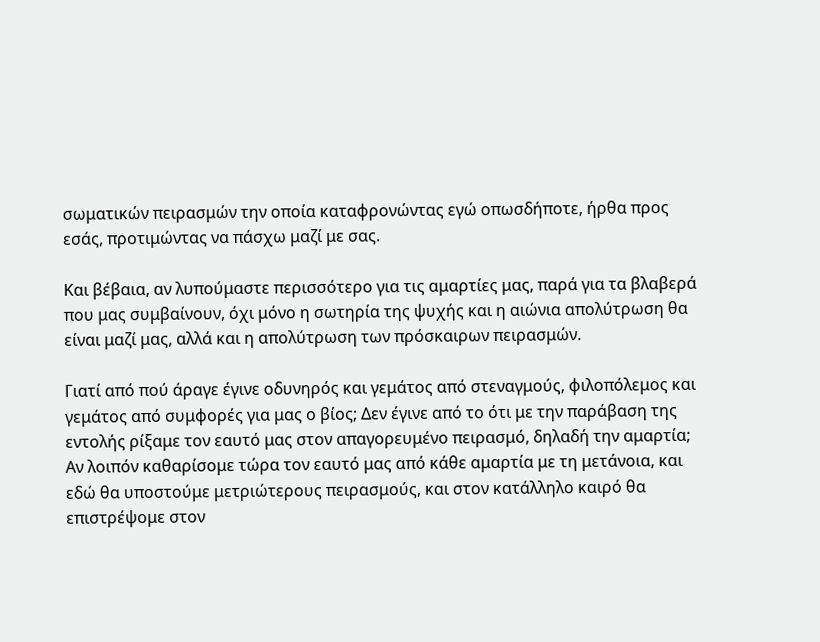σωματικών πειρασμών την οποία καταφρονώντας εγώ οπωσδήποτε, ήρθα προς εσάς, προτιμώντας να πάσχω μαζί με σας.

Και βέβαια, αν λυπούμαστε περισσότερο για τις αμαρτίες μας, παρά για τα βλαβερά που μας συμβαίνουν, όχι μόνο η σωτηρία της ψυχής και η αιώνια απολύτρωση θα είναι μαζί μας, αλλά και η απολύτρωση των πρόσκαιρων πειρασμών.

Γιατί από πού άραγε έγινε οδυνηρός και γεμάτος από στεναγμούς, φιλοπόλεμος και γεμάτος από συμφορές για μας ο βίος; Δεν έγινε από το ότι με την παράβαση της εντολής ρίξαμε τον εαυτό μας στον απαγορευμένο πειρασμό, δηλαδή την αμαρτία; Αν λοιπόν καθαρίσομε τώρα τον εαυτό μας από κάθε αμαρτία με τη μετάνοια, και εδώ θα υποστούμε μετριώτερους πειρασμούς, και στον κατάλληλο καιρό θα επιστρέψομε στον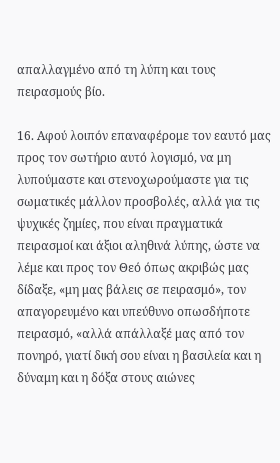απαλλαγμένο από τη λύπη και τους πειρασμούς βίο.

16. Αφού λοιπόν επαναφέρομε τον εαυτό μας προς τον σωτήριο αυτό λογισμό, να μη λυπούμαστε και στενοχωρούμαστε για τις σωματικές μάλλον προσβολές, αλλά για τις ψυχικές ζημίες, που είναι πραγματικά πειρασμοί και άξιοι αληθινά λύπης, ώστε να λέμε και προς τον Θεό όπως ακριβώς μας δίδαξε, «μη μας βάλεις σε πειρασμό», τον απαγορευμένο και υπεύθυνο οπωσδήποτε πειρασμό, «αλλά απάλλαξέ μας από τον πονηρό, γιατί δική σου είναι η βασιλεία και η δύναμη και η δόξα στους αιώνες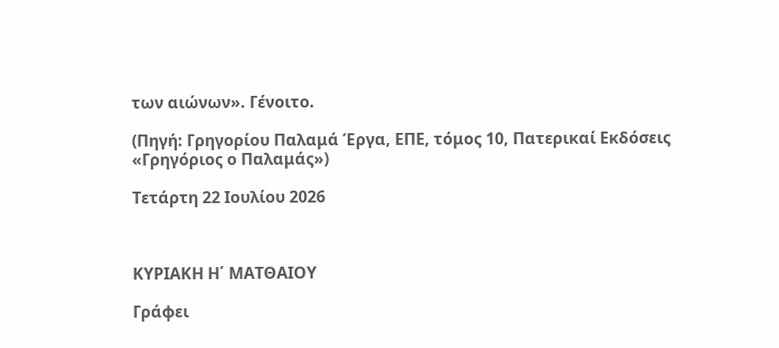των αιώνων». Γένοιτο.

(Πηγή: Γρηγορίου Παλαμά Έργα, ΕΠΕ, τόμος 10, Πατερικαί Εκδόσεις «Γρηγόριος ο Παλαμάς»)

Τετάρτη 22 Ιουλίου 2026



ΚΥΡΙΑΚΗ Η΄ ΜΑΤΘΑΙΟΥ

Γράφει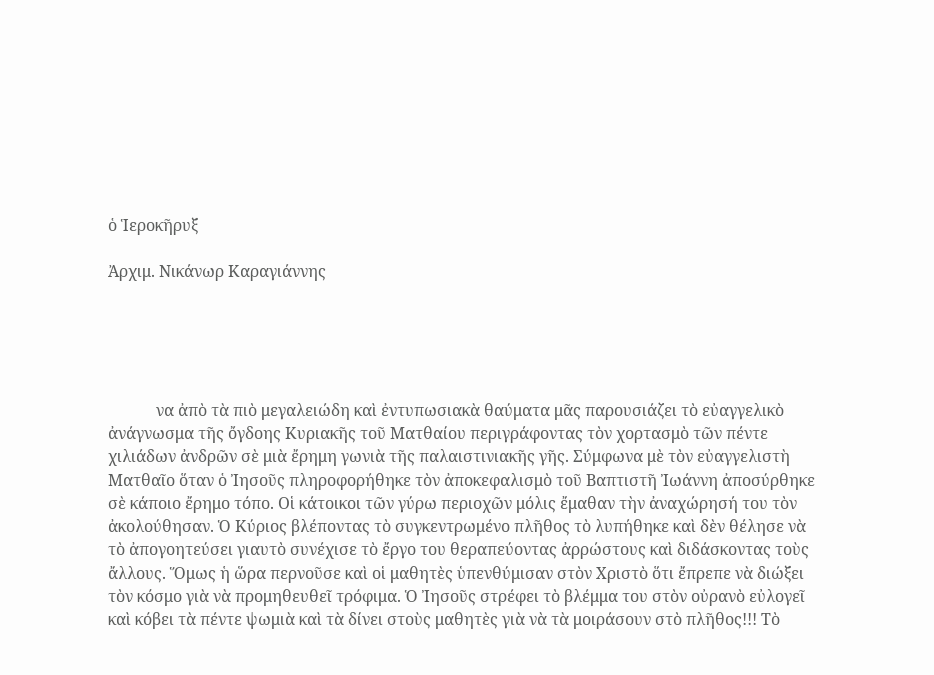ὁ Ἱεροκῆρυξ

Ἀρχιμ. Νικάνωρ Καραγιάννης





            να ἀπὸ τὰ πιὸ μεγαλειώδη καὶ ἐντυπωσιακὰ θαύματα μᾶς παρουσιάζει τὸ εὐαγγελικὸ ἀνάγνωσμα τῆς ὄγδοης Κυριακῆς τοῦ Ματθαίου περιγράφοντας τὸν χορτασμὸ τῶν πέντε χιλιάδων ἀνδρῶν σὲ μιὰ ἔρημη γωνιὰ τῆς παλαιστινιακῆς γῆς. Σύμφωνα μὲ τὸν εὐαγγελιστὴ Ματθαῖο ὅταν ὁ Ἰησοῦς πληροφορήθηκε τὸν ἀποκεφαλισμὸ τοῦ Βαπτιστῆ Ἰωάννη ἀποσύρθηκε σὲ κάποιο ἔρημο τόπο. Οἱ κάτοικοι τῶν γύρω περιοχῶν μόλις ἔμαθαν τὴν ἀναχώρησή του τὸν ἀκολούθησαν. Ὁ Κύριος βλέποντας τὸ συγκεντρωμένο πλῆθος τὸ λυπήθηκε καὶ δὲν θέλησε νὰ τὸ ἀπογοητεύσει γιαυτὸ συνέχισε τὸ ἔργο του θεραπεύοντας ἀρρώστους καὶ διδάσκοντας τοὺς ἄλλους. Ὅμως ἡ ὥρα περνοῦσε καὶ οἱ μαθητὲς ὑπενθύμισαν στὸν Χριστὸ ὅτι ἔπρεπε νὰ διώξει τὸν κόσμο γιὰ νὰ προμηθευθεῖ τρόφιμα. Ὁ Ἰησοῦς στρέφει τὸ βλέμμα του στὸν οὐρανὸ εὐλογεῖ καὶ κόβει τὰ πέντε ψωμιὰ καὶ τὰ δίνει στοὺς μαθητὲς γιὰ νὰ τὰ μοιράσουν στὸ πλῆθος!!! Τὸ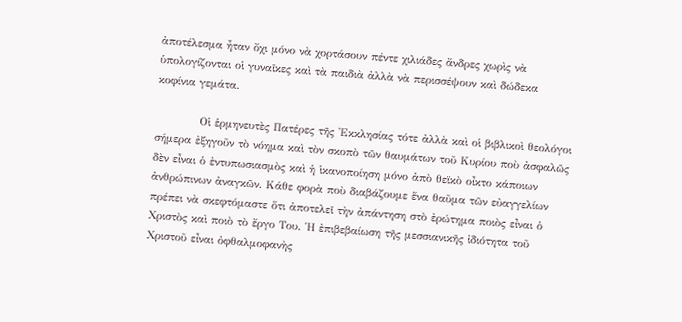ἀποτέλεσμα ἦταν ὄχι μόνο νὰ χορτάσουν πέντε χιλιάδες ἄνδρες χωρὶς νὰ ὑπολογίζονται οἱ γυναῖκες καὶ τὰ παιδιὰ ἀλλὰ νὰ περισσέψουν καὶ δώδεκα κοφίνια γεμάτα.

           Οἱ ἑρμηνευτὲς Πατέρες τῆς Ἐκκλησίας τότε ἀλλὰ καὶ οἱ βιβλικοὶ θεολόγοι σήμερα ἐξηγοῦν τὸ νόημα καὶ τὸν σκοπὸ τῶν θαυμάτων τοῦ Κυρίου ποὺ ἀσφαλῶς δὲν εἶναι ὁ ἐντυπωσιασμὸς καὶ ἡ ἱκανοποίηση μόνο ἀπὸ θεϊκὸ οἶκτο κάποιων ἀνθρώπινων ἀναγκῶν. Κάθε φορὰ ποὺ διαβάζουμε ἕνα θαῦμα τῶν εὐαγγελίων πρέπει νὰ σκεφτόμαστε ὅτι ἀποτελεῖ τὴν ἀπάντηση στὸ ἐρώτημα ποιὸς εἶναι ὁ Χριστὸς καὶ ποιὸ τὸ ἔργο Του. Ἡ ἐπιβεβαίωση τῆς μεσσιανικῆς ἰδιότητα τοῦ Χριστοῦ εἶναι ὀφθαλμοφανὴς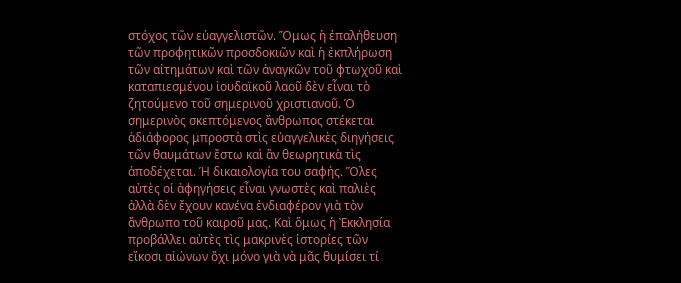στόχος τῶν εὐαγγελιστῶν. Ὅμως ἡ ἐπαλήθευση τῶν προφητικῶν προσδοκιῶν καὶ ἡ ἐκπλήρωση τῶν αἰτημάτων καὶ τῶν ἀναγκῶν τοῦ φτωχοῦ καὶ καταπιεσμένου ἰουδαϊκοῦ λαοῦ δὲν εἶναι τὸ ζητούμενο τοῦ σημερινοῦ χριστιανοῦ. Ὁ σημερινὸς σκεπτόμενος ἄνθρωπος στέκεται ἀδιάφορος μπροστὰ στὶς εὐαγγελικὲς διηγήσεις τῶν θαυμάτων ἔστω καὶ ἂν θεωρητικὰ τὶς ἀποδέχεται. Ἡ δικαιολογία του σαφής. Ὅλες αὐτὲς οἱ ἀφηγήσεις εἶναι γνωστὲς καὶ παλιὲς ἀλλὰ δὲν ἔχουν κανένα ἐνδιαφέρον γιὰ τὸν ἄνθρωπο τοῦ καιροῦ μας. Καὶ ὅμως ἡ Ἐκκλησία προβάλλει αὐτὲς τὶς μακρινὲς ἱστορίες τῶν εἴκοσι αἰώνων ὄχι μόνο γιὰ νὰ μᾶς θυμίσει τί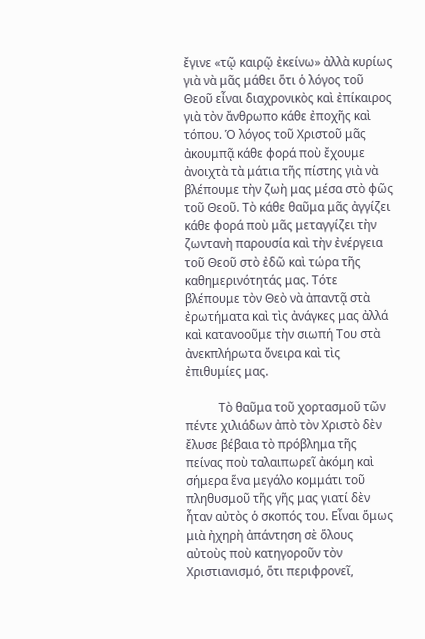ἔγινε «τῷ καιρῷ ἐκείνω» ἀλλὰ κυρίως γιὰ νὰ μᾶς μάθει ὅτι ὁ λόγος τοῦ Θεοῦ εἶναι διαχρονικὸς καὶ ἐπίκαιρος γιὰ τὸν ἄνθρωπο κάθε ἐποχῆς καὶ τόπου. Ὁ λόγος τοῦ Χριστοῦ μᾶς ἀκουμπᾷ κάθε φορά ποὺ ἔχουμε ἀνοιχτὰ τὰ μάτια τῆς πίστης γιὰ νὰ βλέπουμε τὴν ζωὴ μας μέσα στὸ φῶς τοῦ Θεοῦ. Τὸ κάθε θαῦμα μᾶς ἀγγίζει κάθε φορά ποὺ μᾶς μεταγγίζει τὴν ζωντανὴ παρουσία καὶ τὴν ἐνέργεια τοῦ Θεοῦ στὸ ἐδῶ καὶ τώρα τῆς καθημερινότητάς μας. Τότε βλέπουμε τὸν Θεὸ νὰ ἀπαντᾷ στὰ ἐρωτήματα καὶ τὶς ἀνάγκες μας ἀλλά καὶ κατανοοῦμε τὴν σιωπή Του στὰ ἀνεκπλήρωτα ὄνειρα καὶ τὶς ἐπιθυμίες μας.

           Τὸ θαῦμα τοῦ χορτασμοῦ τῶν πέντε χιλιάδων ἀπὸ τὸν Χριστὸ δὲν ἔλυσε βέβαια τὸ πρόβλημα τῆς πείνας ποὺ ταλαιπωρεῖ ἀκόμη καὶ σήμερα ἕνα μεγάλο κομμάτι τοῦ πληθυσμοῦ τῆς γῆς μας γιατί δὲν ἦταν αὐτὸς ὁ σκοπός του. Εἶναι ὅμως μιὰ ἠχηρὴ ἀπάντηση σὲ ὅλους αὐτοὺς ποὺ κατηγοροῦν τὸν Χριστιανισμό, ὅτι περιφρονεῖ,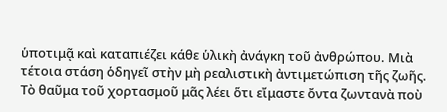ὑποτιμᾷ καὶ καταπιέζει κάθε ὑλικὴ ἀνάγκη τοῦ ἀνθρώπου. Μιὰ τέτοια στάση ὁδηγεῖ στὴν μὴ ρεαλιστικὴ ἀντιμετώπιση τῆς ζωῆς. Τὸ θαῦμα τοῦ χορτασμοῦ μᾶς λέει ὅτι εἴμαστε ὄντα ζωντανὰ ποὺ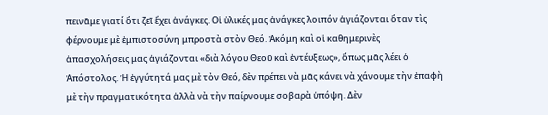πεινᾶμε γιατί ὅτι ζεῖ ἔχει ἀνάγκες. Οἱ ὑλικές μας ἀνάγκες λοιπόν ἁγιάζονται ὅταν τὶς φέρνουμε μὲ ἐμπιστοσύνη μπροστὰ στὸν Θεό. Ἀκόμη καὶ οἱ καθημερινὲς ἀπασχολήσεις μας ἁγιάζονται «διὰ λόγου Θεοῦ καὶ ἐντέυξεως», ὅπως μᾶς λέει ὁ Ἀπόστολος. Ἡ ἐγγύτητά μας μὲ τὸν Θεό, δὲν πρέπει νὰ μᾶς κάνει νὰ χάνουμε τὴν ἐπαφὴ μὲ τὴν πραγματικότητα ἀλλὰ νὰ τὴν παίρνουμε σοβαρὰ ὑπόψη. Δὲν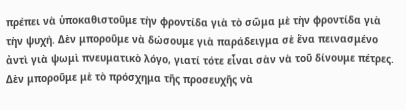πρέπει νὰ ὑποκαθιστοῦμε τὴν φροντίδα γιὰ τὸ σῶμα μὲ τὴν φροντίδα γιὰ τὴν ψυχή. Δὲν μποροῦμε νὰ δώσουμε γιὰ παράδειγμα σὲ ἕνα πεινασμένο ἀντὶ γιὰ ψωμὶ πνευματικὸ λόγο, γιατί τότε εἶναι σὰν νὰ τοῦ δίνουμε πέτρες. Δὲν μποροῦμε μὲ τὸ πρόσχημα τῆς προσευχῆς νὰ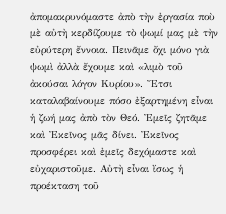ἀπομακρυνόμαστε ἀπὸ τὴν ἐργασία ποὺ μὲ αὐτὴ κερδίζουμε τὸ ψωμί μας μὲ τὴν εὐρύτερη ἔννοια. Πεινᾶμε ὄχι μόνο γιὰ ψωμὶ ἀλλὰ ἔχουμε καὶ «λιμὸ τοῦ ἀκούσαι λόγον Κυρίου». Ἔτσι καταλαβαίνουμε πόσο ἐξαρτημένη εἶναι ἡ ζωή μας ἀπὸ τὸν Θεό. Ἐμεῖς ζητᾶμε καὶ Ἐκεῖνος μᾶς δίνει. Ἐκεῖνος προσφέρει καὶ ἐμεῖς δεχόμαστε καὶ εὐχαριστοῦμε. Αὐτὴ εἶναι ἴσως ἡ προέκταση τοῦ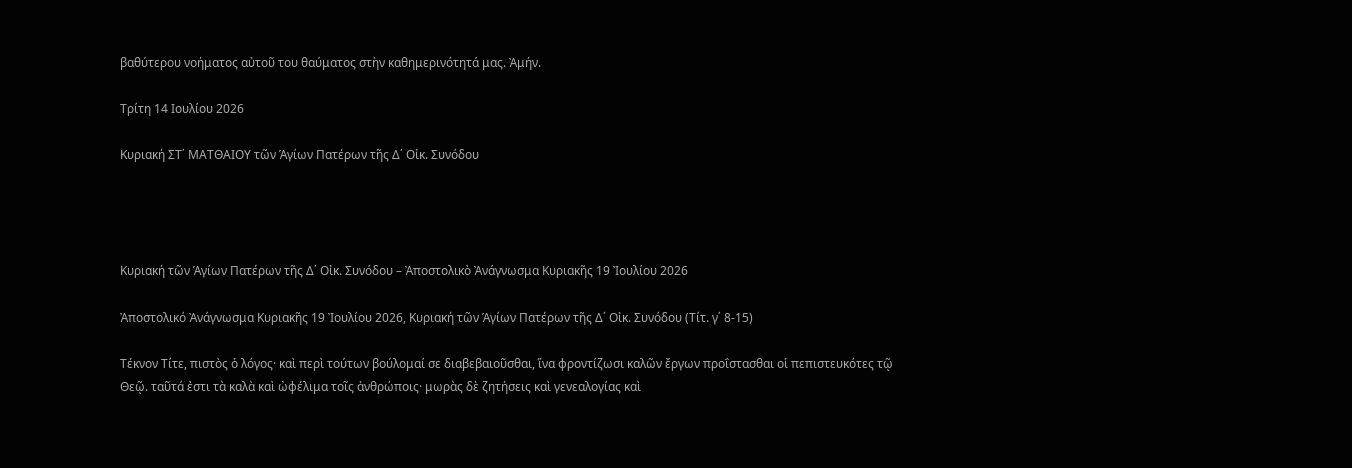βαθύτερου νοήματος αὐτοῦ του θαύματος στὴν καθημερινότητά μας. Ἀμήν.

Τρίτη 14 Ιουλίου 2026

Κυριακή ΣΤ΄ ΜΑΤΘΑΙΟΥ τῶν Ἁγίων Πατέρων τῆς Δ΄ Οἰκ. Συνόδου




Κυριακή τῶν Ἁγίων Πατέρων τῆς Δ΄ Οἰκ. Συνόδου – Ἀποστολικὸ Ἀνάγνωσμα Κυριακῆς 19 Ἰουλίου 2026

Ἀποστολικό Ἀνάγνωσμα Κυριακῆς 19 Ἰουλίου 2026, Κυριακή τῶν Ἁγίων Πατέρων τῆς Δ΄ Οἰκ. Συνόδου (Τίτ. γ΄ 8-15)

Τέκνον Τίτε, πιστὸς ὁ λόγος· καὶ περὶ τούτων βούλομαί σε διαβεβαιοῦσθαι, ἵνα φροντίζωσι καλῶν ἔργων προΐστασθαι οἱ πεπιστευκότες τῷ Θεῷ. ταῦτά ἐστι τὰ καλὰ καὶ ὠφέλιμα τοῖς ἀνθρώποις· μωρὰς δὲ ζητήσεις καὶ γενεαλογίας καὶ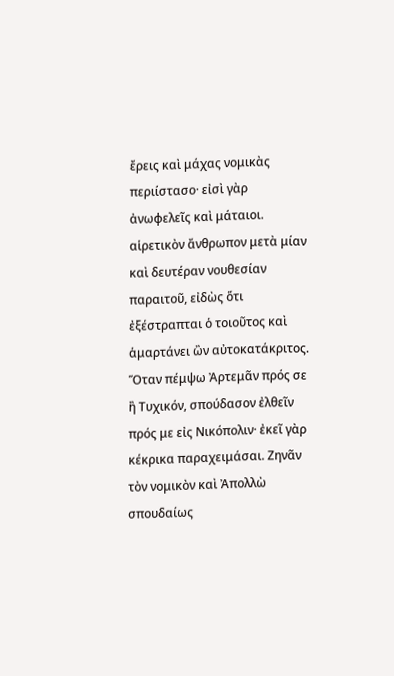ἔρεις καὶ μάχας νομικὰς περιίστασο· εἰσὶ γὰρ ἀνωφελεῖς καὶ μάταιοι. αἱρετικὸν ἄνθρωπον μετὰ μίαν καὶ δευτέραν νουθεσίαν παραιτοῦ, εἰδὼς ὅτι ἐξέστραπται ὁ τοιοῦτος καὶ ἁμαρτάνει ὢν αὐτοκατάκριτος. Ὅταν πέμψω Ἀρτεμᾶν πρός σε ἢ Τυχικόν, σπούδασον ἐλθεῖν πρός με εἰς Νικόπολιν· ἐκεῖ γὰρ κέκρικα παραχειμάσαι. Ζηνᾶν τὸν νομικὸν καὶ Ἀπολλὼ σπουδαίως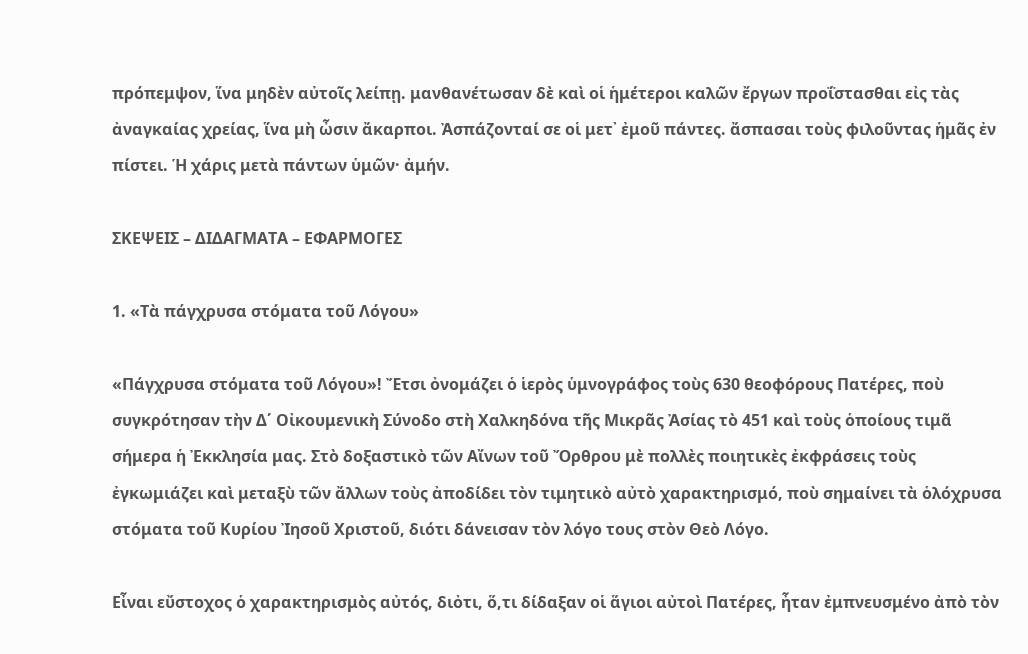πρόπεμψον, ἵνα μηδὲν αὐτοῖς λείπῃ. μανθανέτωσαν δὲ καὶ οἱ ἡμέτεροι καλῶν ἔργων προΐστασθαι εἰς τὰς ἀναγκαίας χρείας, ἵνα μὴ ὦσιν ἄκαρποι. Ἀσπάζονταί σε οἱ μετ᾿ ἐμοῦ πάντες. ἄσπασαι τοὺς φιλοῦντας ἡμᾶς ἐν πίστει. Ἡ χάρις μετὰ πάντων ὑμῶν· ἀμήν.

ΣΚΕΨΕΙΣ – ΔΙΔΑΓΜΑΤΑ – ΕΦΑΡΜΟΓΕΣ

1. «Τὰ πάγχρυσα στόματα τοῦ Λόγου»

«Πάγχρυσα στόματα τοῦ Λόγου»! Ἔτσι ὀνομάζει ὁ ἱερὸς ὑμνογράφος τοὺς 630 θεοφόρους Πατέρες, ποὺ συγκρότησαν τὴν Δ΄ Οἰκουμενικὴ Σύνοδο στὴ Χαλκηδόνα τῆς Μικρᾶς Ἀσίας τὸ 451 καὶ τοὺς ὁποίους τιμᾶ σήμερα ἡ Ἐκκλησία μας. Στὸ δοξαστικὸ τῶν Αἴνων τοῦ Ὄρθρου μὲ πολλὲς ποιητικὲς ἐκφράσεις τοὺς ἐγκωμιάζει καὶ μεταξὺ τῶν ἄλλων τοὺς ἀποδίδει τὸν τιμητικὸ αὐτὸ χαρακτηρισμό, ποὺ σημαίνει τὰ ὁλόχρυσα στόματα τοῦ Κυρίου Ἰησοῦ Χριστοῦ, διότι δάνεισαν τὸν λόγο τους στὸν Θεὸ Λόγο.

Εἶναι εὔστοχος ὁ χαρακτηρισμὸς αὐτός, διὀτι, ὅ,τι δίδαξαν οἱ ἅγιοι αὐτοὶ Πατέρες, ἦταν ἐμπνευσμένο ἀπὸ τὸν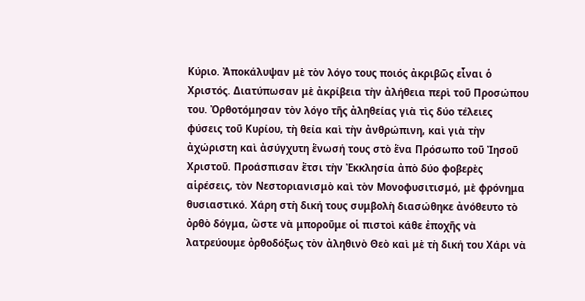Κύριο. Ἀποκάλυψαν μὲ τὸν λόγο τους ποιός ἀκριβῶς εἶναι ὁ Χριστός. Διατύπωσαν μὲ ἀκρίβεια τὴν ἀλήθεια περὶ τοῦ Προσώπου του. Ὀρθοτόμησαν τὸν λόγο τῆς ἀληθείας γιὰ τὶς δύο τέλειες φύσεις τοῦ Κυρίου, τὴ θεία καὶ τὴν ἀνθρώπινη, καὶ γιὰ τὴν ἀχώριστη καὶ ἀσύγχυτη ἕνωσή τους στὸ ἕνα Πρόσωπο τοῦ Ἰησοῦ Χριστοῦ. Προάσπισαν ἔτσι τὴν Ἐκκλησία ἀπὸ δύο φοβερὲς αἱρέσεις, τὸν Νεστοριανισμὸ καὶ τὸν Μονοφυσιτισμό, μὲ φρόνημα θυσιαστικό. Χάρη στὴ δική τους συμβολὴ διασώθηκε ἀνόθευτο τὸ ὀρθὸ δόγμα, ὥστε νὰ μποροῦμε οἱ πιστοὶ κάθε ἐποχῆς νὰ λατρεύουμε ὀρθοδόξως τὸν ἀληθινὸ Θεὸ καὶ μὲ τὴ δική του Χάρι νὰ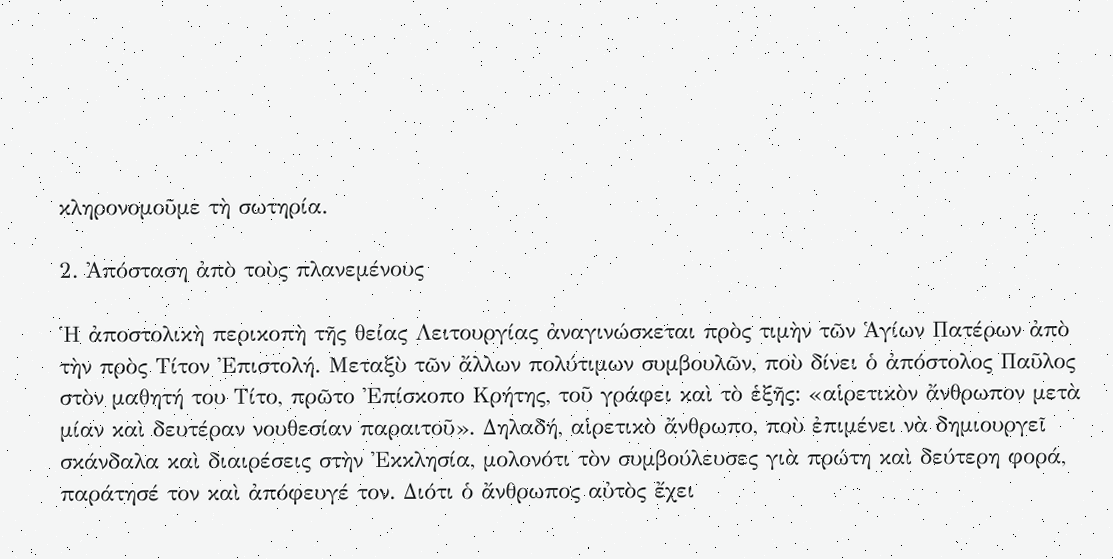κληρονομοῦμε τὴ σωτηρία.

2. Ἀπόσταση ἀπὸ τοὺς πλανεμένους

Ἡ ἀποστολικὴ περικοπὴ τῆς θείας Λειτουργίας ἀναγινώσκεται πρὸς τιμὴν τῶν Ἁγίων Πατέρων ἀπὸ τὴν πρὸς Τίτον Ἐπιστολή. Μεταξὺ τῶν ἄλλων πολύτιμων συμβουλῶν, ποὺ δίνει ὁ ἀπόστολος Παῦλος στὸν μαθητή του Τίτο, πρῶτο Ἐπίσκοπο Κρήτης, τοῦ γράφει καὶ τὸ ἑξῆς: «αἱρετικὸν ἄνθρωπον μετὰ μίαν καὶ δευτέραν νουθεσίαν παραιτοῦ». Δηλαδή, αἱρετικὸ ἄνθρωπο, ποὺ ἐπιμένει νὰ δημιουργεῖ σκάνδαλα καὶ διαιρέσεις στὴν Ἐκκλησία, μολονότι τὸν συμβούλευσες γιὰ πρώτη καὶ δεύτερη φορά, παράτησέ τον καὶ ἀπόφευγέ τον. Διότι ὁ ἄνθρωπος αὐτὸς ἔχει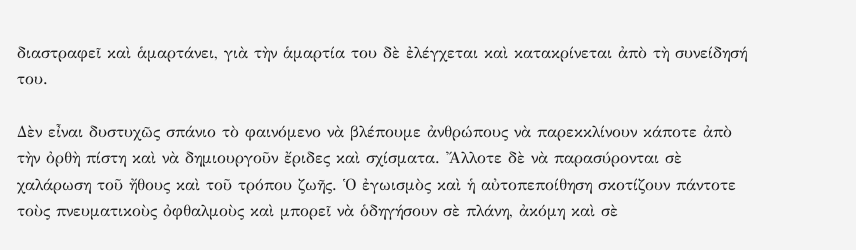διαστραφεῖ καὶ ἁμαρτάνει, γιὰ τὴν ἁμαρτία του δὲ ἐλέγχεται καὶ κατακρίνεται ἀπὸ τὴ συνείδησή του.

Δὲν εἶναι δυστυχῶς σπάνιο τὸ φαινόμενο νὰ βλέπουμε ἀνθρώπους νὰ παρεκκλίνουν κάποτε ἀπὸ τὴν ὀρθὴ πίστη καὶ νὰ δημιουργοῦν ἔριδες καὶ σχίσματα. Ἄλλοτε δὲ νὰ παρασύρονται σὲ χαλάρωση τοῦ ἤθους καὶ τοῦ τρόπου ζωῆς. Ὁ ἐγωισμὸς καὶ ἡ αὐτοπεποίθηση σκοτίζουν πάντοτε τοὺς πνευματικοὺς ὀφθαλμοὺς καὶ μπορεῖ νὰ ὁδηγήσουν σὲ πλάνη, ἀκόμη καὶ σὲ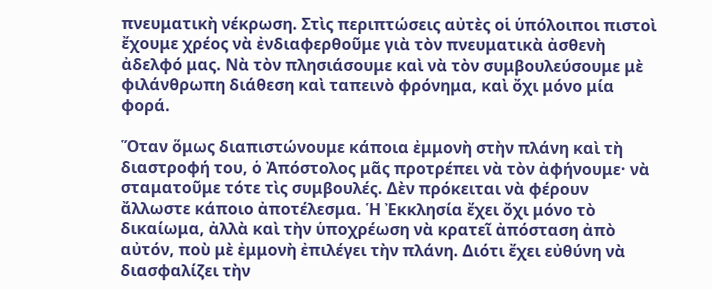πνευματικὴ νέκρωση. Στὶς περιπτώσεις αὐτὲς οἱ ὑπόλοιποι πιστοὶ ἔχουμε χρέος νὰ ἐνδιαφερθοῦμε γιὰ τὸν πνευματικὰ ἀσθενὴ ἀδελφό μας. Νὰ τὸν πλησιάσουμε καὶ νὰ τὸν συμβουλεύσουμε μὲ φιλάνθρωπη διάθεση καὶ ταπεινὸ φρόνημα, καὶ ὄχι μόνο μία φορά.

Ὅταν ὅμως διαπιστώνουμε κάποια ἐμμονὴ στὴν πλάνη καὶ τὴ διαστροφή του, ὁ Ἀπόστολος μᾶς προτρέπει νὰ τὸν ἀφήνουμε· νὰ σταματοῦμε τότε τὶς συμβουλές. Δὲν πρόκειται νὰ φέρουν ἄλλωστε κάποιο ἀποτέλεσμα. Ἡ Ἐκκλησία ἔχει ὄχι μόνο τὸ δικαίωμα, ἀλλὰ καὶ τὴν ὑποχρέωση νὰ κρατεῖ ἀπόσταση ἀπὸ αὐτόν, ποὺ μὲ ἐμμονὴ ἐπιλέγει τὴν πλάνη. Διότι ἔχει εὐθύνη νὰ διασφαλίζει τὴν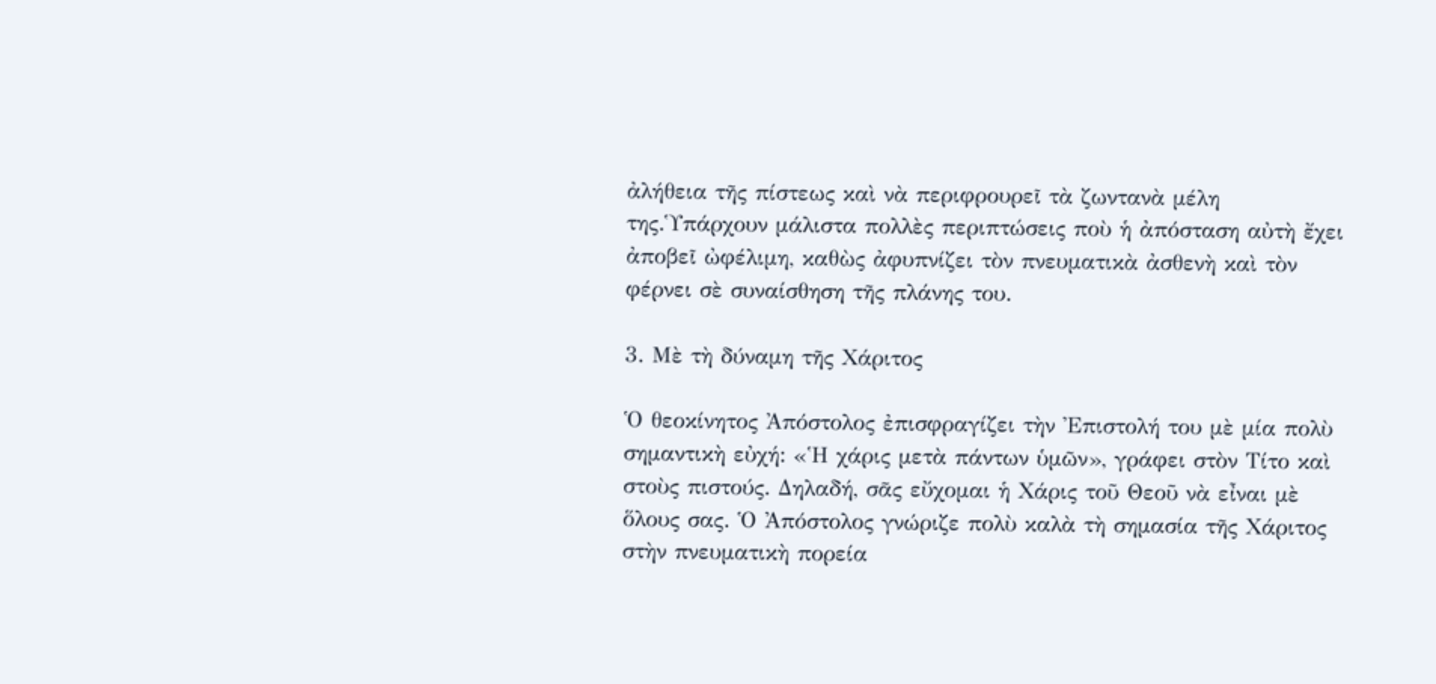ἀλήθεια τῆς πίστεως καὶ νὰ περιφρουρεῖ τὰ ζωντανὰ μέλη της.Ὑπάρχουν μάλιστα πολλὲς περιπτώσεις ποὺ ἡ ἀπόσταση αὐτὴ ἔχει ἀποβεῖ ὠφέλιμη, καθὼς ἀφυπνίζει τὸν πνευματικὰ ἀσθενὴ καὶ τὸν φέρνει σὲ συναίσθηση τῆς πλάνης του.

3. Μὲ τὴ δύναμη τῆς Χάριτος

Ὁ θεοκίνητος Ἀπόστολος ἐπισφραγίζει τὴν Ἐπιστολή του μὲ μία πολὺ σημαντικὴ εὐχή: «Ἡ χάρις μετὰ πάντων ὑμῶν», γράφει στὸν Τίτο καὶ στοὺς πιστούς. Δηλαδή, σᾶς εὔχομαι ἡ Χάρις τοῦ Θεοῦ νὰ εἶναι μὲ ὅλους σας. Ὁ Ἀπόστολος γνώριζε πολὺ καλὰ τὴ σημασία τῆς Χάριτος στὴν πνευματικὴ πορεία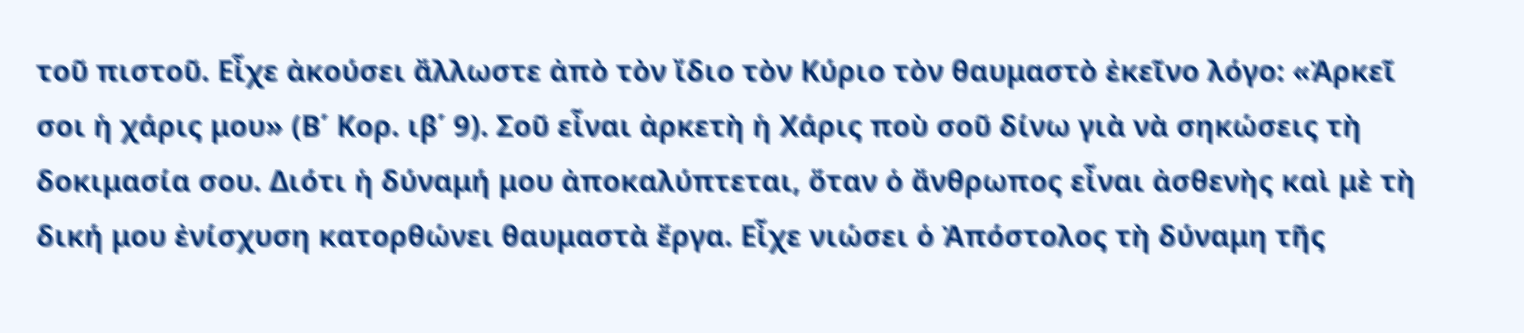τοῦ πιστοῦ. Εἶχε ἀκούσει ἄλλωστε ἀπὸ τὸν ἴδιο τὸν Κύριο τὸν θαυμαστὸ ἐκεῖνο λόγο: «Ἀρκεῖ σοι ἡ χάρις μου» (Β΄ Κορ. ιβ΄ 9). Σοῦ εἶναι ἀρκετὴ ἡ Χάρις ποὺ σοῦ δίνω γιὰ νὰ σηκώσεις τὴ δοκιμασία σου. Διότι ἡ δύναμή μου ἀποκαλύπτεται, ὅταν ὁ ἄνθρωπος εἶναι ἀσθενὴς καὶ μὲ τὴ δική μου ἐνίσχυση κατορθώνει θαυμαστὰ ἔργα. Εἶχε νιώσει ὁ Ἀπόστολος τὴ δύναμη τῆς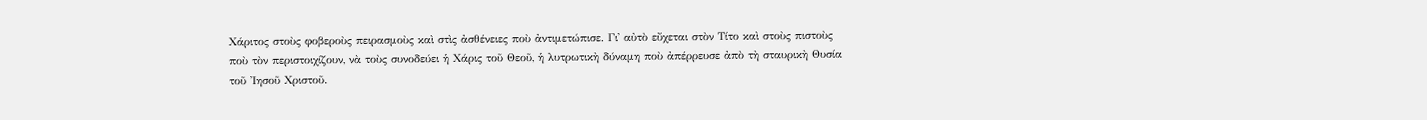Χάριτος στοὺς φοβεροὺς πειρασμοὺς καὶ στὶς ἀσθένειες ποὺ ἀντιμετώπισε. Γι᾿ αὐτὸ εὔχεται στὸν Τίτο καὶ στοὺς πιστοὺς ποὺ τὸν περιστοιχίζουν, νὰ τοὺς συνοδεύει ἡ Χάρις τοῦ Θεοῦ, ἡ λυτρωτικὴ δύναμη ποὺ ἀπέρρευσε ἀπὸ τὴ σταυρικὴ Θυσία τοῦ Ἰησοῦ Χριστοῦ.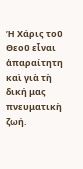Ἡ Χάρις τοῦ Θεοῦ εἶναι ἀπαραίτητη καὶ γιὰ τὴ δική μας πνευματικὴ ζωή.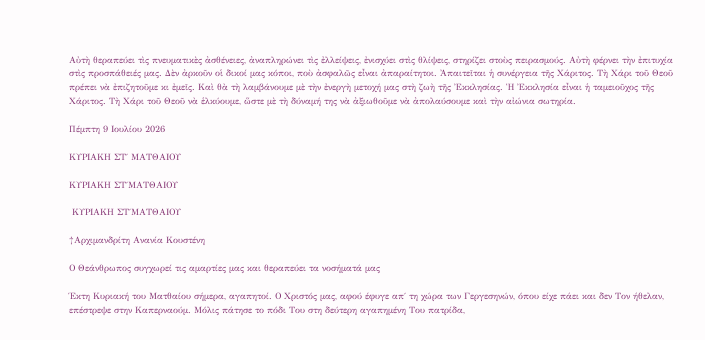Αὐτὴ θεραπεύει τὶς πνευματικὲς ἀσθένειες, ἀναπληρώνει τὶς ἐλλείψεις, ἐνισχύει στὶς θλίψεις, στηρίζει στοὺς πειρασμούς. Αὐτὴ φέρνει τὴν ἐπιτυχία στὶς προσπάθειές μας. Δὲν ἀρκοῦν οἱ δικοί μας κόποι, ποὺ ἀσφαλῶς εἶναι ἀπαραίτητοι. Ἀπαιτεῖται ἡ συνέργεια τῆς Χάριτος. Τὴ Χάρι τοῦ Θεοῦ πρέπει νὰ ἐπιζητοῦμε κι ἐμεῖς. Καὶ θὰ τὴ λαμβάνουμε μὲ τὴν ἐνεργὴ μετοχή μας στὴ ζωὴ τῆς Ἐκκλησίας. Ἡ Ἐκκλησία εἶναι ἡ ταμειοῦχος τῆς Χάριτος. Τὴ Χάρι τοῦ Θεοῦ νὰ ἑλκύουμε, ὥστε μὲ τὴ δύναμή της νὰ ἀξιωθοῦμε νὰ ἀπολαύσουμε καὶ τὴν αἰώνια σωτηρία.

Πέμπτη 9 Ιουλίου 2026

ΚΥΡΙΑΚΗ ΣΤ΄ ΜΑΤΘΑΙΟΥ

ΚΥΡΙΑΚΗ ΣΤ΄ΜΑΤΘΑΙΟΥ

 ΚΥΡΙΑΚΗ ΣΤ΄ΜΑΤΘΑΙΟΥ

†Αρχιμανδρίτη Ανανία Κουστένη

Ο Θεάνθρωπος συγχωρεί τις αμαρτίες μας και θεραπεύει τα νοσήματά μας

Έκτη Κυριακή του Ματθαίου σήμερα, αγαπητοί. Ο Χριστός μας, αφού έφυγε απ΄ τη χώρα των Γεργεσηνών, όπου είχε πάει και δεν Τον ήθελαν, επέστρεψε στην Καπερναούμ. Μόλις πάτησε το πόδι Του στη δεύτερη αγαπημένη Του πατρίδα,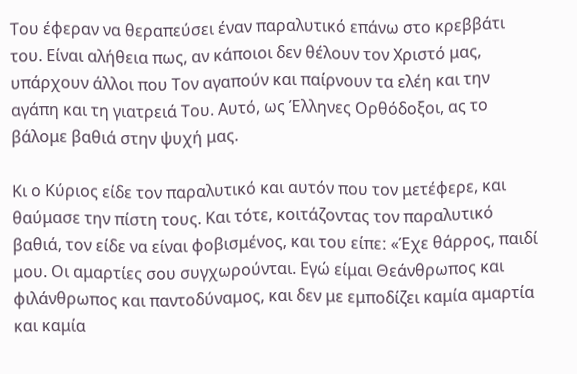Του έφεραν να θεραπεύσει έναν παραλυτικό επάνω στο κρεββάτι του. Είναι αλήθεια πως, αν κάποιοι δεν θέλουν τον Χριστό μας, υπάρχουν άλλοι που Τον αγαπούν και παίρνουν τα ελέη και την αγάπη και τη γιατρειά Του. Αυτό, ως Έλληνες Ορθόδοξοι, ας το βάλομε βαθιά στην ψυχή μας.

Κι ο Κύριος είδε τον παραλυτικό και αυτόν που τον μετέφερε, και θαύμασε την πίστη τους. Και τότε, κοιτάζοντας τον παραλυτικό βαθιά, τον είδε να είναι φοβισμένος, και του είπεː «Έχε θάρρος, παιδί μου. Οι αμαρτίες σου συγχωρούνται. Εγώ είμαι Θεάνθρωπος και φιλάνθρωπος και παντοδύναμος, και δεν με εμποδίζει καμία αμαρτία και καμία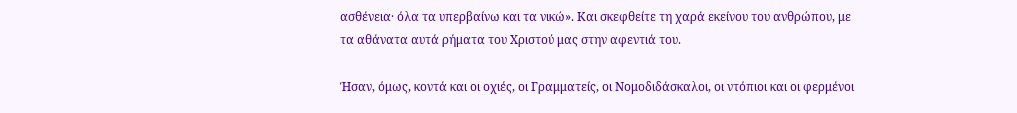ασθένεια· όλα τα υπερβαίνω και τα νικώ». Και σκεφθείτε τη χαρά εκείνου του ανθρώπου, με τα αθάνατα αυτά ρήματα του Χριστού μας στην αφεντιά του.

Ήσαν, όμως, κοντά και οι οχιές, οι Γραμματείς, οι Νομοδιδάσκαλοι, οι ντόπιοι και οι φερμένοι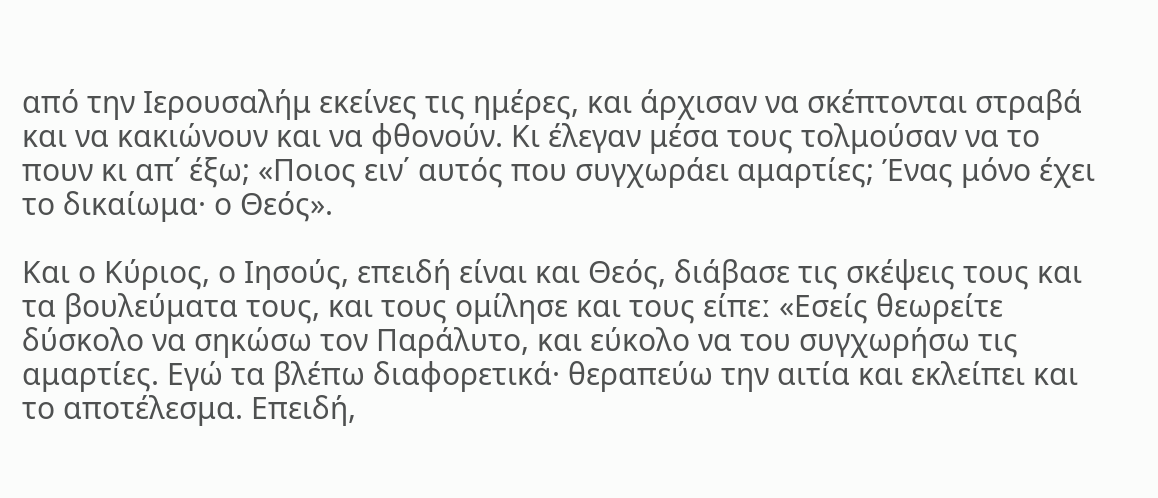από την Ιερουσαλήμ εκείνες τις ημέρες, και άρχισαν να σκέπτονται στραβά και να κακιώνουν και να φθονούν. Κι έλεγαν μέσα τους τολμούσαν να το πουν κι απ΄ έξω; «Ποιος ειν΄ αυτός που συγχωράει αμαρτίες; Ένας μόνο έχει το δικαίωμα· ο Θεός».

Και ο Κύριος, ο Ιησούς, επειδή είναι και Θεός, διάβασε τις σκέψεις τους και τα βουλεύματα τους, και τους ομίλησε και τους είπεː «Εσείς θεωρείτε δύσκολο να σηκώσω τον Παράλυτο, και εύκολο να του συγχωρήσω τις αμαρτίες. Εγώ τα βλέπω διαφορετικά· θεραπεύω την αιτία και εκλείπει και το αποτέλεσμα. Επειδή,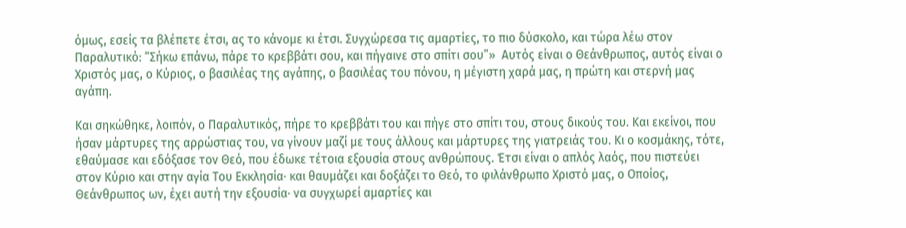όμως, εσείς τα βλέπετε έτσι, ας το κάνομε κι έτσι. Συγχώρεσα τις αμαρτίες, το πιο δύσκολο, και τώρα λέω στον Παραλυτικόː “Σήκω επάνω, πάρε το κρεββάτι σου, και πήγαινε στο σπίτι σου”»  Αυτός είναι ο Θεάνθρωπος, αυτός είναι ο Χριστός μας, ο Κύριος, ο βασιλέας της αγάπης, ο βασιλέας του πόνου, η μέγιστη χαρά μας, η πρώτη και στερνή μας αγάπη.

Και σηκώθηκε, λοιπόν, ο Παραλυτικός, πήρε το κρεββάτι του και πήγε στο σπίτι του, στους δικούς του. Και εκείνοι, που ήσαν μάρτυρες της αρρώστιας του, να γίνουν μαζί με τους άλλους και μάρτυρες της γιατρειάς του. Κι ο κοσμάκης, τότε, εθαύμασε και εδόξασε τον Θεό, που έδωκε τέτοια εξουσία στους ανθρώπους. Έτσι είναι ο απλός λαός, που πιστεύει στον Κύριο και στην αγία Του Εκκλησία· και θαυμάζει και δοξάζει το Θεό, το φιλάνθρωπο Χριστό μας, ο Οποίος, Θεάνθρωπος ων, έχει αυτή την εξουσία· να συγχωρεί αμαρτίες και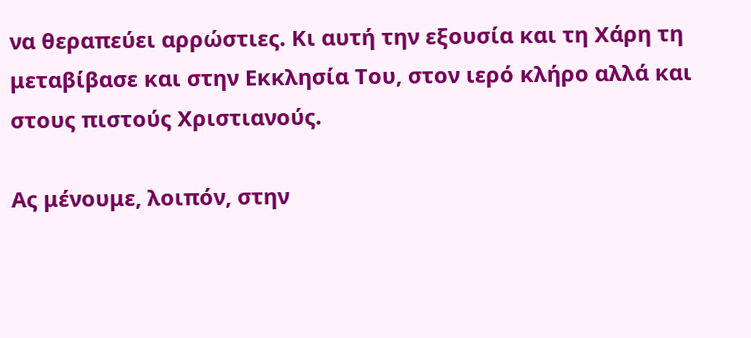να θεραπεύει αρρώστιες. Κι αυτή την εξουσία και τη Χάρη τη μεταβίβασε και στην Εκκλησία Του, στον ιερό κλήρο αλλά και στους πιστούς Χριστιανούς.

Ας μένουμε, λοιπόν, στην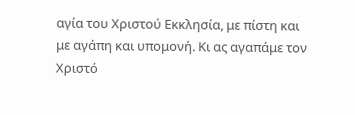αγία του Χριστού Εκκλησία, με πίστη και με αγάπη και υπομονή. Κι ας αγαπάμε τον Χριστό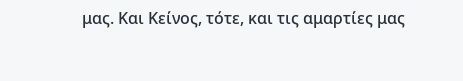μας. Και Κείνος, τότε, και τις αμαρτίες μας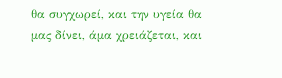θα συγχωρεί, και την υγεία θα μας δίνει, άμα χρειάζεται, και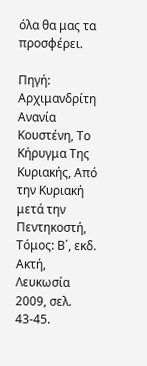όλα θα μας τα προσφέρει.

Πηγή: Αρχιμανδρίτη Ανανία Κουστένη, Το Κήρυγμα Της Κυριακής, Από την Κυριακή μετά την Πεντηκοστή, Τόμος: Β΄, εκδ. Ακτή, Λευκωσία 2009, σελ. 43-45.